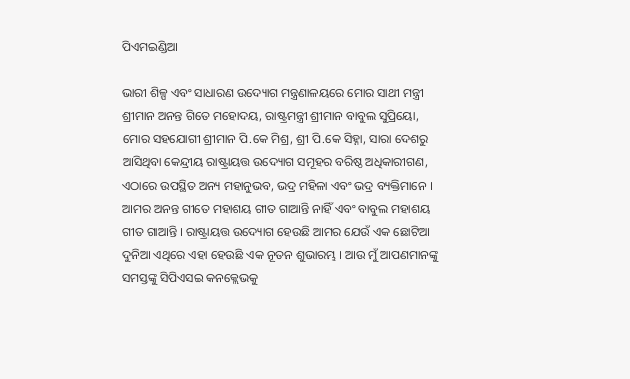ପିଏମଇଣ୍ଡିଆ

ଭାରୀ ଶିଳ୍ପ ଏବଂ ସାଧାରଣ ଉଦ୍ୟୋଗ ମନ୍ତ୍ରଣାଳୟରେ ମୋର ସାଥୀ ମନ୍ତ୍ରୀ ଶ୍ରୀମାନ ଅନନ୍ତ ଗିତେ ମହୋଦୟ, ରାଷ୍ଟ୍ରମନ୍ତ୍ରୀ ଶ୍ରୀମାନ ବାବୁଲ ସୁପ୍ରିୟୋ, ମୋର ସହଯୋଗୀ ଶ୍ରୀମାନ ପି.କେ ମିଶ୍ର, ଶ୍ରୀ ପି.କେ ସିହ୍ନା, ସାରା ଦେଶରୁ ଆସିଥିବା କେନ୍ଦ୍ରୀୟ ରାଷ୍ଟ୍ରାୟତ୍ତ ଉଦ୍ୟୋଗ ସମୂହର ବରିଷ୍ଠ ଅଧିକାରୀଗଣ, ଏଠାରେ ଉପସ୍ଥିତ ଅନ୍ୟ ମହାନୁଭବ, ଭଦ୍ର ମହିଳା ଏବଂ ଭଦ୍ର ବ୍ୟକ୍ତିମାନେ ।
ଆମର ଅନନ୍ତ ଗୀତେ ମହାଶୟ ଗୀତ ଗାଆନ୍ତି ନାହିଁ ଏବଂ ବାବୁଲ ମହାଶୟ ଗୀତ ଗାଆନ୍ତି । ରାଷ୍ଟ୍ରାୟତ୍ତ ଉଦ୍ୟୋଗ ହେଉଛି ଆମର ଯେଉଁ ଏକ ଛୋଟିଆ ଦୁନିଆ ଏଥିରେ ଏହା ହେଉଛି ଏକ ନୂତନ ଶୁଭାରମ୍ଭ । ଆଉ ମୁଁ ଆପଣମାନଙ୍କୁ ସମସ୍ତଙ୍କୁ ସିପିଏସଇ କନକ୍ଲେଭକୁ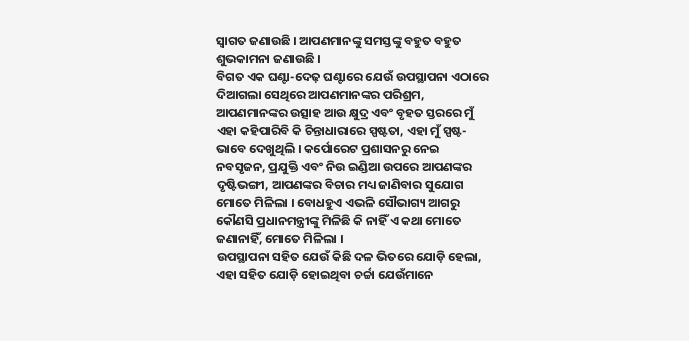ସ୍ୱାଗତ ଜଣାଉଛି । ଆପଣମାନଙ୍କୁ ସମସ୍ତଙ୍କୁ ବହୁତ ବହୁତ ଶୁଭକାମନା ଜଣାଉଛି ।
ବିଗତ ଏକ ଘଣ୍ଟା-ଦେଢ଼ ଘଣ୍ଟାରେ ଯେଉଁ ଉପସ୍ଥାପନା ଏଠାରେ ଦିଆଗଲା ସେଥିରେ ଆପଣମାନଙ୍କର ପରିଶ୍ରମ, ଆପଣମାନଙ୍କର ଉତ୍ସାହ ଆଉ କ୍ଷୁଦ୍ର ଏବଂ ବୃହତ ସ୍ତରରେ ମୁଁ ଏହା କହିପାରିବି କି ଚିନ୍ତାଧାରାରେ ସ୍ପଷ୍ଟତା, ଏହା ମୁଁ ସ୍ପଷ୍ଟ-ଭାବେ ଦେଖୁଥିଲି । କର୍ପୋରେଟ ପ୍ରଶାସନରୁ ନେଇ ନବସୃଜନ, ପ୍ରଯୁକ୍ତି ଏବଂ ନିଉ ଇଣ୍ଡିଆ ଉପରେ ଆପଣଙ୍କର ଦୃଷ୍ଟିଭଙ୍ଗୀ, ଆପଣଙ୍କର ବିଚାର ମଧ୍ୟ ଜାଣିବାର ସୁଯୋଗ ମୋତେ ମିଳିଲା । ବୋଧହୁଏ ଏଭଳି ସୌଭାଗ୍ୟ ଆଗରୁ କୌଣସି ପ୍ରଧାନମନ୍ତ୍ରୀଙ୍କୁ ମିଳିଛି କି ନାହିଁ ଏ କଥା ମୋତେ ଜଣାନାହିଁ, ମୋତେ ମିଳିଲା ।
ଉପସ୍ଥାପନା ସହିତ ଯେଉଁ କିଛି ଦଳ ଭିତରେ ଯୋଡ଼ି ହେଲା, ଏହା ସହିତ ଯୋଡ଼ି ହୋଇଥିବା ଚର୍ଚ୍ଚା ଯେଉଁମାନେ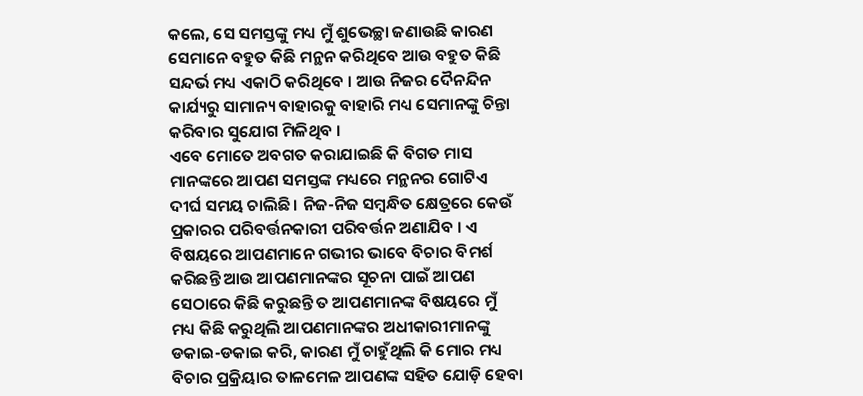କଲେ, ସେ ସମସ୍ତଙ୍କୁ ମଧ୍ୟ ମୁଁ ଶୁଭେଚ୍ଛା ଜଣାଉଛି କାରଣ ସେମାନେ ବହୁତ କିଛି ମନ୍ଥନ କରିଥିବେ ଆଉ ବହୁତ କିଛି ସନ୍ଦର୍ଭ ମଧ୍ୟ ଏକାଠି କରିଥିବେ । ଆଉ ନିଜର ଦୈନନ୍ଦିନ କାର୍ଯ୍ୟରୁ ସାମାନ୍ୟ ବାହାରକୁ ବାହାରି ମଧ୍ୟ ସେମାନଙ୍କୁ ଚିନ୍ତା କରିବାର ସୁଯୋଗ ମିଳିଥିବ ।
ଏବେ ମୋତେ ଅବଗତ କରାଯାଇଛି କି ବିଗତ ମାସ ମାନଙ୍କରେ ଆପଣ ସମସ୍ତଙ୍କ ମଧ୍ୟରେ ମନ୍ଥନର ଗୋଟିଏ ଦୀର୍ଘ ସମୟ ଚାଲିଛି । ନିଜ-ନିଜ ସମ୍ବନ୍ଧିତ କ୍ଷେତ୍ରରେ କେଉଁ ପ୍ରକାରର ପରିବର୍ତ୍ତନକାରୀ ପରିବର୍ତ୍ତନ ଅଣାଯିବ । ଏ ବିଷୟରେ ଆପଣମାନେ ଗଭୀର ଭାବେ ବିଚାର ବିମର୍ଶ କରିଛନ୍ତି ଆଉ ଆପଣମାନଙ୍କର ସୂଚନା ପାଇଁ ଆପଣ ସେଠାରେ କିଛି କରୁଛନ୍ତି ତ ଆପଣମାନଙ୍କ ବିଷୟରେ ମୁଁ ମଧ୍ୟ କିଛି କରୁଥିଲି ଆପଣମାନଙ୍କର ଅଧୀକାରୀମାନଙ୍କୁ ଡକାଇ-ଡକାଇ କରି, କାରଣ ମୁଁ ଚାହୁଁଥିଲି କି ମୋର ମଧ୍ୟ ବିଚାର ପ୍ରକ୍ରିୟାର ତାଳମେଳ ଆପଣଙ୍କ ସହିତ ଯୋଡ଼ି ହେବା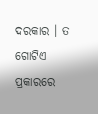ଦରକାର । ତ ଗୋଟିଏ ପ୍ରକାରରେ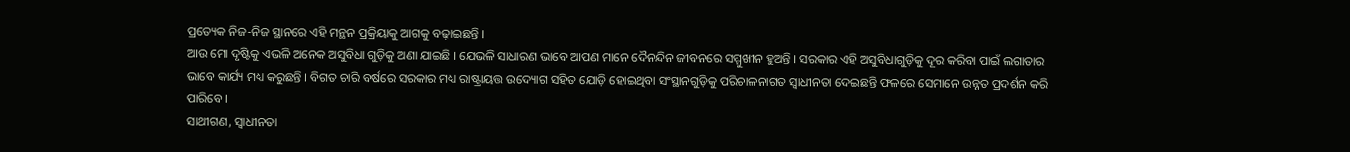ପ୍ରତ୍ୟେକ ନିଜ-ନିଜ ସ୍ଥାନରେ ଏହି ମନ୍ଥନ ପ୍ରକ୍ରିୟାକୁ ଆଗକୁ ବଢ଼ାଇଛନ୍ତି ।
ଆଉ ମୋ ଦୃଷ୍ଟିକୁ ଏଭଳି ଅନେକ ଅସୁବିଧା ଗୁଡ଼ିକୁ ଅଣା ଯାଇଛି । ଯେଭଳି ସାଧାରଣ ଭାବେ ଆପଣ ମାନେ ଦୈନନ୍ଦିନ ଜୀବନରେ ସମ୍ମୁଖୀନ ହୁଅନ୍ତି । ସରକାର ଏହି ଅସୁବିଧାଗୁଡ଼ିକୁ ଦୂର କରିବା ପାଇଁ ଲଗାତାର ଭାବେ କାର୍ଯ୍ୟ ମଧ୍ୟ କରୁଛନ୍ତି । ବିଗତ ଚାରି ବର୍ଷରେ ସରକାର ମଧ୍ୟ ରାଷ୍ଟ୍ରାୟତ୍ତ ଉଦ୍ୟୋଗ ସହିତ ଯୋଡ଼ି ହୋଇଥିବା ସଂସ୍ଥାନଗୁଡ଼ିକୁ ପରିଚାଳନାଗତ ସ୍ୱାଧୀନତା ଦେଇଛନ୍ତି ଫଳରେ ସେମାନେ ଉନ୍ନତ ପ୍ରଦର୍ଶନ କରି ପାରିବେ ।
ସାଥୀଗଣ, ସ୍ୱାଧୀନତା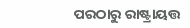ପରଠାରୁ ରାଷ୍ଟ୍ରାୟତ୍ତ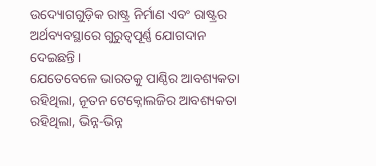ଉଦ୍ୟୋଗଗୁଡ଼ିକ ରାଷ୍ଟ୍ର ନିର୍ମାଣ ଏବଂ ରାଷ୍ଟ୍ରର ଅର୍ଥବ୍ୟବସ୍ଥାରେ ଗୁରୁତ୍ୱପୂର୍ଣ୍ଣ ଯୋଗଦାନ ଦେଇଛନ୍ତି ।
ଯେତେବେଳେ ଭାରତକୁ ପାଣ୍ଠିର ଆବଶ୍ୟକତା ରହିଥିଲା, ନୂତନ ଟେକ୍ନୋଲଜିର ଆବଶ୍ୟକତା ରହିଥିଲା, ଭିନ୍ନ-ଭିନ୍ନ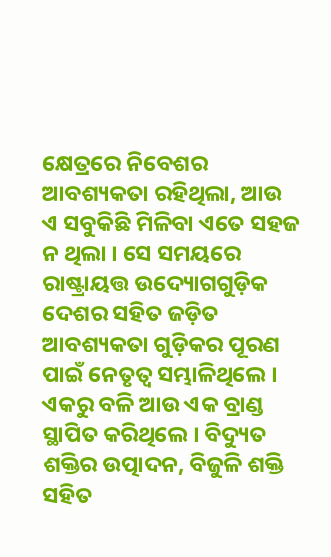କ୍ଷେତ୍ରରେ ନିବେଶର ଆବଶ୍ୟକତା ରହିଥିଲା, ଆଉ ଏ ସବୁକିଛି ମିଳିବା ଏତେ ସହଜ ନ ଥିଲା । ସେ ସମୟରେ ରାଷ୍ଟ୍ରାୟତ୍ତ ଉଦ୍ୟୋଗଗୁଡ଼ିକ ଦେଶର ସହିତ ଜଡ଼ିତ ଆବଶ୍ୟକତା ଗୁଡ଼ିକର ପୂରଣ ପାଇଁ ନେତୃତ୍ୱ ସମ୍ଭାଳିଥିଲେ । ଏକରୁ ବଳି ଆଉ ଏକ ବ୍ରାଣ୍ଡ ସ୍ଥାପିତ କରିଥିଲେ । ବିଦ୍ୟୁତ ଶକ୍ତିର ଉତ୍ପାଦନ, ବିଜୁଳି ଶକ୍ତି ସହିତ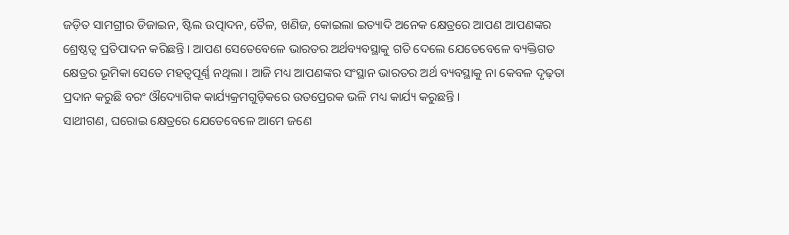ଜଡ଼ିତ ସାମଗ୍ରୀର ଡିଜାଇନ, ଷ୍ଟିଲ ଉତ୍ପାଦନ, ତୈଳ, ଖଣିଜ, କୋଇଲା ଇତ୍ୟାଦି ଅନେକ କ୍ଷେତ୍ରରେ ଆପଣ ଆପଣଙ୍କର ଶ୍ରେଷ୍ଠତ୍ୱ ପ୍ରତିପାଦନ କରିଛନ୍ତି । ଆପଣ ସେତେବେଳେ ଭାରତର ଅର୍ଥବ୍ୟବସ୍ଥାକୁ ଗତି ଦେଲେ ଯେତେବେଳେ ବ୍ୟକ୍ତିଗତ କ୍ଷେତ୍ରର ଭୂମିକା ସେତେ ମହତ୍ୱପୂର୍ଣ୍ଣ ନଥିଲା । ଆଜି ମଧ୍ୟ ଆପଣଙ୍କର ସଂସ୍ଥାନ ଭାରତର ଅର୍ଥ ବ୍ୟବସ୍ଥାକୁ ନା କେବଳ ଦୃଢ଼ତା ପ୍ରଦାନ କରୁଛି ବରଂ ଔଦ୍ୟୋଗିକ କାର୍ଯ୍ୟକ୍ରମଗୁଡ଼ିକରେ ଉତପ୍ରେରକ ଭଳି ମଧ୍ୟ କାର୍ଯ୍ୟ କରୁଛନ୍ତି ।
ସାଥୀଗଣ, ଘରୋଇ କ୍ଷେତ୍ରରେ ଯେତେବେଳେ ଆମେ ଜଣେ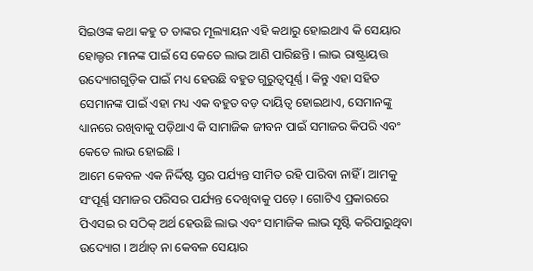ସିଇଓଙ୍କ କଥା କହୁ ତ ତାଙ୍କର ମୂଲ୍ୟାୟନ ଏହି କଥାରୁ ହୋଇଥାଏ କି ସେୟାର ହୋଲ୍ଡର ମାନଙ୍କ ପାଇଁ ସେ କେତେ ଲାଭ ଆଣି ପାରିଛନ୍ତି । ଲାଭ ରାଷ୍ଟ୍ରାୟତ୍ତ ଉଦ୍ୟୋଗଗୁଡ଼ିକ ପାଇଁ ମଧ୍ୟ ହେଉଛି ବହୁତ ଗୁରୁତ୍ୱପୂର୍ଣ୍ଣ । କିନ୍ତୁ ଏହା ସହିତ ସେମାନଙ୍କ ପାଇଁ ଏହା ମଧ୍ୟ ଏକ ବହୁତ ବଡ଼ ଦାୟିତ୍ୱ ହୋଇଥାଏ, ସେମାନଙ୍କୁ ଧ୍ୟାନରେ ରଖିବାକୁ ପଡ଼ିଥାଏ କି ସାମାଜିକ ଜୀବନ ପାଇଁ ସମାଜର କିପରି ଏବଂ କେତେ ଲାଭ ହୋଇଛି ।
ଆମେ କେବଳ ଏକ ନିର୍ଦ୍ଦିଷ୍ଟ ସ୍ତର ପର୍ଯ୍ୟନ୍ତ ସୀମିତ ରହି ପାରିବା ନାହିଁ । ଆମକୁ ସଂପୂର୍ଣ୍ଣ ସମାଜର ପରିସର ପର୍ଯ୍ୟନ୍ତ ଦେଖିବାକୁ ପଡ଼େ । ଗୋଟିଏ ପ୍ରକାରରେ ପିଏସଇ ର ସଠିକ୍ ଅର୍ଥ ହେଉଛି ଲାଭ ଏବଂ ସାମାଜିକ ଲାଭ ସୃଷ୍ଟି କରିପାରୁଥିବା ଉଦ୍ୟୋଗ । ଅର୍ଥାତ୍ ନା କେବଳ ସେୟାର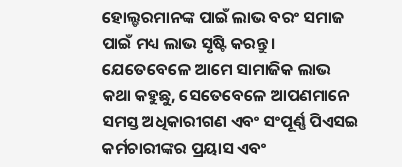ହୋଲ୍ଡରମାନଙ୍କ ପାଇଁ ଲାଭ ବରଂ ସମାଜ ପାଇଁ ମଧ୍ୟ ଲାଭ ସୃଷ୍ଟି କରନ୍ତୁ ।
ଯେତେବେଳେ ଆମେ ସାମାଜିକ ଲାଭ କଥା କହୁଛୁ, ସେତେବେଳେ ଆପଣମାନେ ସମସ୍ତ ଅଧିକାରୀଗଣ ଏବଂ ସଂପୂର୍ଣ୍ଣ ପିଏସଇ କର୍ମଚାରୀଙ୍କର ପ୍ରୟାସ ଏବଂ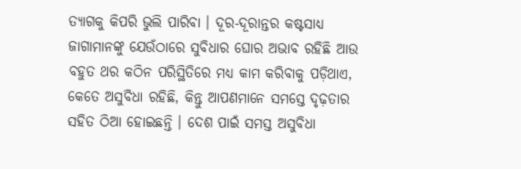ତ୍ୟାଗକୁ କିପରି ଭୁଲି ପାରିବା । ଦୂର-ଦୂରାନ୍ତର କଷ୍ଟସାଧ୍ୟ ଜାଗାମାନଙ୍କୁ ଯେଉଁଠାରେ ସୁବିଧାର ଘୋର ଅଭାବ ରହିଛି ଆଉ ବହୁତ ଥର କଠିନ ପରିସ୍ଥିତିରେ ମଧ୍ୟ କାମ କରିବାକୁ ପଡ଼ିଥାଏ, କେତେ ଅସୁବିଧା ରହିଛି, କିନ୍ତୁ ଆପଣମାନେ ସମସ୍ତେ ଦୃଢ଼ତାର ସହିତ ଠିଆ ହୋଇଛନ୍ତି । ଦେଶ ପାଇଁ ସମସ୍ତ ଅସୁବିଧା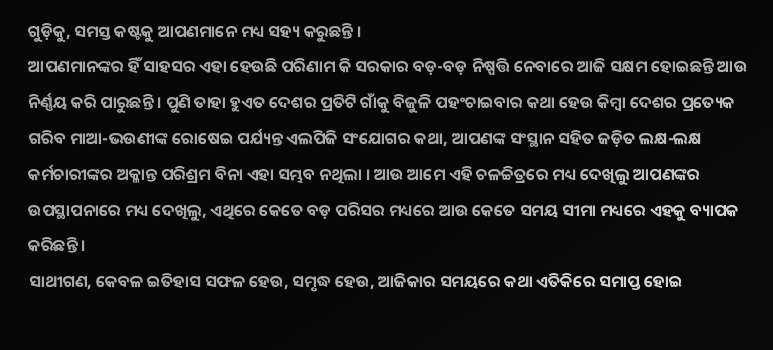ଗୁଡ଼ିକୁ, ସମସ୍ତ କଷ୍ଟକୁ ଆପଣମାନେ ମଧ୍ୟ ସହ୍ୟ କରୁଛନ୍ତି ।
ଆପଣମାନଙ୍କର ହିଁ ସାହସର ଏହା ହେଉଛି ପରିଣାମ କି ସରକାର ବଡ଼-ବଡ଼ ନିଷ୍ପତ୍ତି ନେବାରେ ଆଜି ସକ୍ଷମ ହୋଇଛନ୍ତି ଆଉ ନିର୍ଣ୍ଣୟ କରି ପାରୁଛନ୍ତି । ପୁଣି ତାହା ହୁଏତ ଦେଶର ପ୍ରତିଟି ଗାଁକୁ ବିଜୁଳି ପହଂଚାଇବାର କଥା ହେଉ କିମ୍ବା ଦେଶର ପ୍ରତ୍ୟେକ ଗରିବ ମାଆ-ଭଉଣୀଙ୍କ ରୋଷେଇ ପର୍ଯ୍ୟନ୍ତ ଏଲପିଜି ସଂଯୋଗର କଥା, ଆପଣଙ୍କ ସଂସ୍ଥାନ ସହିତ ଜଡ଼ିତ ଲକ୍ଷ-ଲକ୍ଷ କର୍ମଚାରୀଙ୍କର ଅକ୍ଳାନ୍ତ ପରିଶ୍ରମ ବିନା ଏହା ସମ୍ଭବ ନଥିଲା । ଆଉ ଆମେ ଏହି ଚଳଚ୍ଚିତ୍ରରେ ମଧ୍ୟ ଦେଖିଲୁ ଆପଣଙ୍କର ଉପସ୍ଥାପନାରେ ମଧ୍ୟ ଦେଖିଲୁ, ଏଥିରେ କେତେ ବଡ଼ ପରିସର ମଧ୍ୟରେ ଆଉ କେତେ ସମୟ ସୀମା ମଧ୍ୟରେ ଏହକୁ ବ୍ୟାପକ କରିଛନ୍ତି ।
ସାଥୀଗଣ, କେବଳ ଇତିହାସ ସଫଳ ହେଉ, ସମୃଦ୍ଧ ହେଉ, ଆଜିକାର ସମୟରେ କଥା ଏତିକିରେ ସମାପ୍ତ ହୋଇ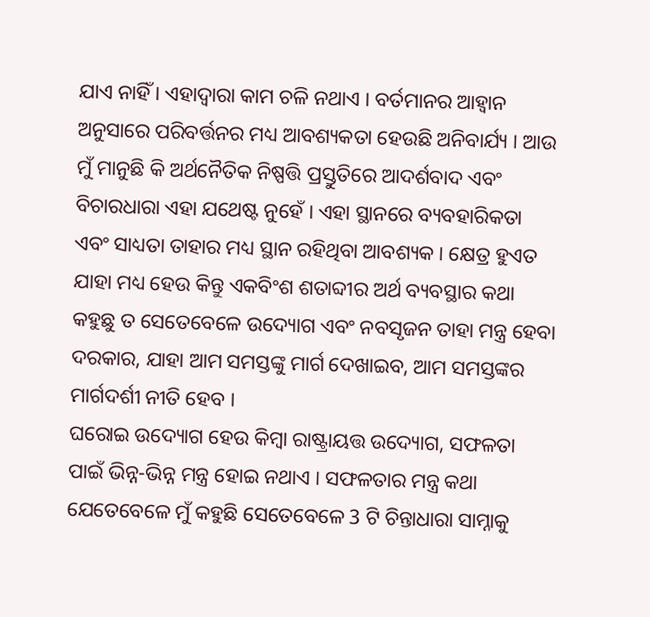ଯାଏ ନାହିଁ । ଏହାଦ୍ୱାରା କାମ ଚଳି ନଥାଏ । ବର୍ତମାନର ଆହ୍ୱାନ ଅନୁସାରେ ପରିବର୍ତ୍ତନର ମଧ୍ୟ ଆବଶ୍ୟକତା ହେଉଛି ଅନିବାର୍ଯ୍ୟ । ଆଉ ମୁଁ ମାନୁଛି କି ଅର୍ଥନୈତିକ ନିଷ୍ପତ୍ତି ପ୍ରସ୍ତୁତିରେ ଆଦର୍ଶବାଦ ଏବଂ ବିଚାରଧାରା ଏହା ଯଥେଷ୍ଟ ନୁହେଁ । ଏହା ସ୍ଥାନରେ ବ୍ୟବହାରିକତା ଏବଂ ସାଧ୍ୟତା ତାହାର ମଧ୍ୟ ସ୍ଥାନ ରହିଥିବା ଆବଶ୍ୟକ । କ୍ଷେତ୍ର ହୁଏତ ଯାହା ମଧ୍ୟ ହେଉ କିନ୍ତୁ ଏକବିଂଶ ଶତାବ୍ଦୀର ଅର୍ଥ ବ୍ୟବସ୍ଥାର କଥା କହୁଛୁ ତ ସେତେବେଳେ ଉଦ୍ୟୋଗ ଏବଂ ନବସୃଜନ ତାହା ମନ୍ତ୍ର ହେବା ଦରକାର, ଯାହା ଆମ ସମସ୍ତଙ୍କୁ ମାର୍ଗ ଦେଖାଇବ, ଆମ ସମସ୍ତଙ୍କର ମାର୍ଗଦର୍ଶୀ ନୀତି ହେବ ।
ଘରୋଇ ଉଦ୍ୟୋଗ ହେଉ କିମ୍ବା ରାଷ୍ଟ୍ରାୟତ୍ତ ଉଦ୍ୟୋଗ, ସଫଳତା ପାଇଁ ଭିନ୍ନ-ଭିନ୍ନ ମନ୍ତ୍ର ହୋଇ ନଥାଏ । ସଫଳତାର ମନ୍ତ୍ର କଥା ଯେତେବେଳେ ମୁଁ କହୁଛି ସେତେବେଳେ 3 ଟି ଚିନ୍ତାଧାରା ସାମ୍ନାକୁ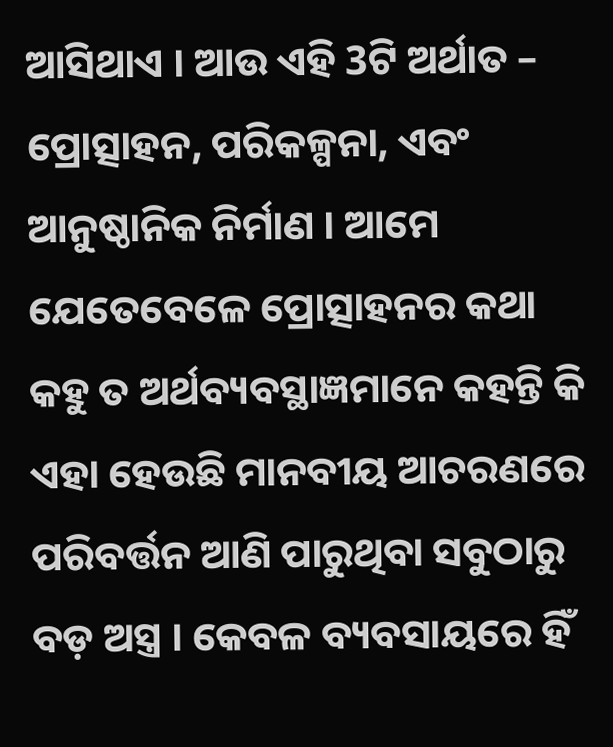ଆସିଥାଏ । ଆଉ ଏହି 3ଟି ଅର୍ଥାତ – ପ୍ରୋତ୍ସାହନ, ପରିକଳ୍ପନା, ଏବଂ ଆନୁଷ୍ଠାନିକ ନିର୍ମାଣ । ଆମେ ଯେତେବେଳେ ପ୍ରୋତ୍ସାହନର କଥା କହୁ ତ ଅର୍ଥବ୍ୟବସ୍ଥାଜ୍ଞମାନେ କହନ୍ତି କି ଏହା ହେଉଛି ମାନବୀୟ ଆଚରଣରେ ପରିବର୍ତ୍ତନ ଆଣି ପାରୁଥିବା ସବୁଠାରୁ ବଡ଼ ଅସ୍ତ୍ର । କେବଳ ବ୍ୟବସାୟରେ ହିଁ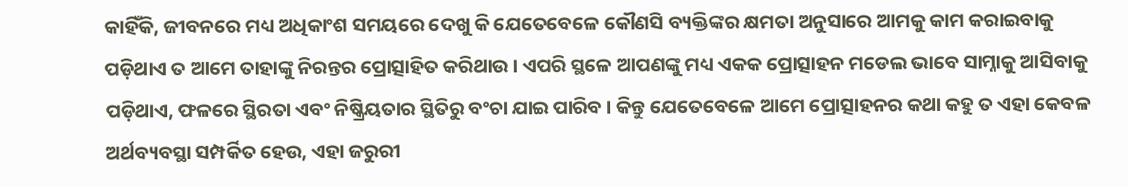କାହିଁକି, ଜୀବନରେ ମଧ୍ୟ ଅଧିକାଂଶ ସମୟରେ ଦେଖୁ କି ଯେତେବେଳେ କୌଣସି ବ୍ୟକ୍ତିଙ୍କର କ୍ଷମତା ଅନୁସାରେ ଆମକୁ କାମ କରାଇବାକୁ ପଡ଼ିଥାଏ ତ ଆମେ ତାହାଙ୍କୁ ନିରନ୍ତର ପ୍ରୋତ୍ସାହିତ କରିଥାଉ । ଏପରି ସ୍ଥଳେ ଆପଣଙ୍କୁ ମଧ୍ୟ ଏକକ ପ୍ରୋତ୍ସାହନ ମଡେଲ ଭାବେ ସାମ୍ନାକୁ ଆସିବାକୁ ପଡ଼ିଥାଏ, ଫଳରେ ସ୍ଥିରତା ଏବଂ ନିଷ୍କ୍ରିୟତାର ସ୍ଥିତିରୁ ବଂଚା ଯାଇ ପାରିବ । କିନ୍ତୁ ଯେତେବେଳେ ଆମେ ପ୍ରୋତ୍ସାହନର କଥା କହୁ ତ ଏହା କେବଳ ଅର୍ଥବ୍ୟବସ୍ଥା ସମ୍ପର୍କିତ ହେଉ, ଏହା ଜରୁରୀ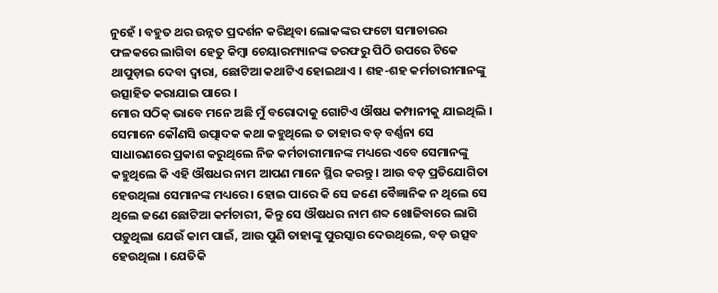ନୁହେଁ । ବହୁତ ଥର ଉନ୍ନତ ପ୍ରଦର୍ଶନ କରିଥିବା ଲୋକଙ୍କର ଫଟୋ ସମାଚାରର ଫଳକରେ ଲାଗିବା ହେତୁ କିମ୍ବା ଚେୟାରମ୍ୟାନଙ୍କ ତରଫରୁ ପିଠି ଉପରେ ଟିକେ ଥାପୁଡ଼ାଇ ଦେବା ଦ୍ୱାରା, ଛୋଟିଆ କଥାଟିଏ ହୋଇଥାଏ । ଶହ-ଶହ କର୍ମଚାରୀମାନଙ୍କୁ ଉତ୍ସାହିତ କରାଯାଇ ପାରେ ।
ମୋର ସଠିକ୍ ଭାବେ ମନେ ଅଛି ମୁଁ ବରୋଦାକୁ ଗୋଟିଏ ଔଷଧ କମ୍ପାନୀକୁ ଯାଇଥିଲି । ସେମାନେ କୌଣସି ଉତ୍ପାଦକ କଥା କହୁଥିଲେ ତ ତାହାର ବଡ଼ ବର୍ଣ୍ଣନା ସେ ସାଧାରଣରେ ପ୍ରକାଶ କରୁଥିଲେ ନିଜ କର୍ମଚାରୀମାନଙ୍କ ମଧ୍ୟରେ ଏବେ ସେମାନଙ୍କୁ କହୁଥିଲେ କି ଏହି ଔଷଧର ନାମ ଆପଣ ମାନେ ସ୍ଥିର କରନ୍ତୁ । ଆଉ ବଡ଼ ପ୍ରତିଯୋଗିତା ହେଉଥିଲା ସେମାନଙ୍କ ମଧ୍ୟରେ । ହୋଇ ପାରେ କି ସେ ଜଣେ ବୈଜ୍ଞାନିକ ନ ଥିଲେ ସେ ଥିଲେ ଜଣେ ଛୋଟିଆ କର୍ମଚାରୀ, କିନ୍ତୁ ସେ ଔଷଧର ନାମ ଶବ୍ଦ ଖୋଜିବାରେ ଲାଗି ପଡ଼ୁଥିଲା ଯେଉଁ କାମ ପାଇଁ, ଆଉ ପୁଣି ତାହାଙ୍କୁ ପୁରସ୍କାର ଦେଉଥିଲେ, ବଡ଼ ଉତ୍ସବ ହେଉଥିଲା । ଯେତିକି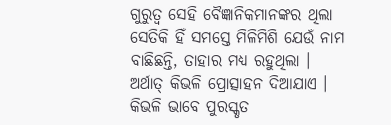ଗୁରୁତ୍ୱ ସେହି ବୈଜ୍ଞାନିକମାନଙ୍କର ଥିଲା ସେତିକି ହିଁ ସମସ୍ତେ ମିଳିମିଶି ଯେଉଁ ନାମ ବାଛିଛନ୍ତି, ତାହାର ମଧ୍ୟ ରହୁଥିଲା । ଅର୍ଥାତ୍ କିଭଳି ପ୍ରୋତ୍ସାହନ ଦିଆଯାଏ । କିଭଳି ଭାବେ ପୁରସ୍କୃତ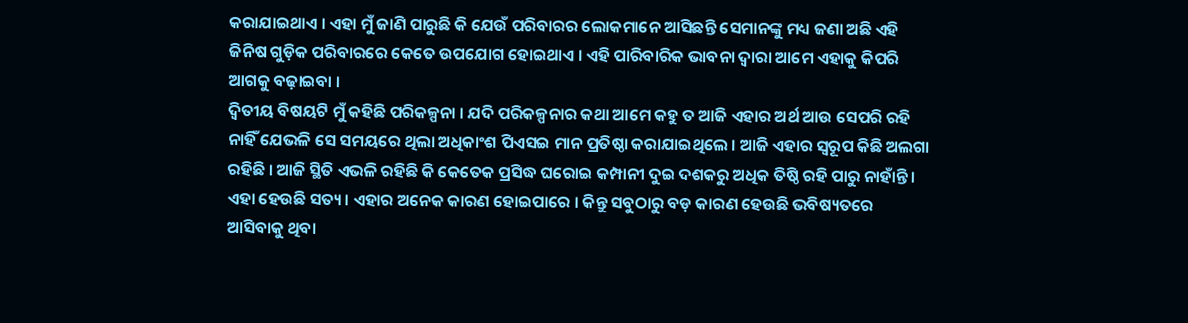କରାଯାଇଥାଏ । ଏହା ମୁଁ ଜାଣି ପାରୁଛି କି ଯେଉଁ ପରିବାରର ଲୋକମାନେ ଆସିଛନ୍ତି ସେମାନଙ୍କୁ ମଧ୍ୟ ଜଣା ଅଛି ଏହି ଜିନିଷ ଗୁଡ଼ିକ ପରିବାରରେ କେତେ ଉପଯୋଗ ହୋଇଥାଏ । ଏହି ପାରିବାରିକ ଭାବନା ଦ୍ୱାରା ଆମେ ଏହାକୁ କିପରି ଆଗକୁ ବଢ଼ାଇବା ।
ଦ୍ୱିତୀୟ ବିଷୟଟି ମୁଁ କହିଛି ପରିକଳ୍ପନା । ଯଦି ପରିକଳ୍ପନାର କଥା ଆମେ କହୁ ତ ଆଜି ଏହାର ଅର୍ଥ ଆଉ ସେପରି ରହି ନାହିଁ ଯେଭଳି ସେ ସମୟରେ ଥିଲା ଅଧିକାଂଶ ପିଏସଇ ମାନ ପ୍ରତିଷ୍ଠା କରାଯାଇଥିଲେ । ଆଜି ଏହାର ସ୍ୱରୂପ କିଛି ଅଲଗା ରହିଛି । ଆଜି ସ୍ଥିତି ଏଭଳି ରହିଛି କି କେତେକ ପ୍ରସିଦ୍ଧ ଘରୋଇ କମ୍ପାନୀ ଦୁଇ ଦଶକରୁ ଅଧିକ ତିଷ୍ଠି ରହି ପାରୁ ନାହାଁନ୍ତି । ଏହା ହେଉଛି ସତ୍ୟ । ଏହାର ଅନେକ କାରଣ ହୋଇପାରେ । କିନ୍ତୁ ସବୁଠାରୁ ବଡ଼ କାରଣ ହେଉଛି ଭବିଷ୍ୟତରେ ଆସିବାକୁ ଥିବା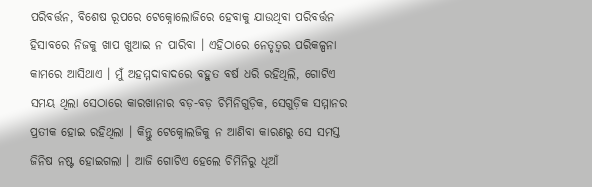ପରିବର୍ତ୍ତନ, ବିଶେଷ ରୂପରେ ଟେକ୍ନୋଲୋଜିରେ ହେବାକୁ ଯାଉଥିବା ପରିବର୍ତ୍ତନ ହିସାବରେ ନିଜକୁ ଖାପ ଖୁଆଇ ନ ପାରିବା । ଏହିଠାରେ ନେତୃତ୍ୱର ପରିକଳ୍ପନା କାମରେ ଆସିଥାଏ । ମୁଁ ଅହମ୍ମଦାବାଦରେ ବହୁତ ବର୍ଷ ଧରି ରହିଥିଲି, ଗୋଟିଏ ସମୟ ଥିଲା ସେଠାରେ କାରଖାନାର ବଡ଼-ବଡ଼ ଚିମିନିଗୁଡ଼ିକ, ସେଗୁଡ଼ିକ ସମ୍ମାନର ପ୍ରତୀକ ହୋଇ ରହିଥିଲା । କିନ୍ତୁ ଟେକ୍ନୋଲଜିକୁ ନ ଆଣିବା କାରଣରୁ ସେ ସମସ୍ତ ଜିନିଷ ନଷ୍ଟ ହୋଇଗଲା । ଆଜି ଗୋଟିଏ ହେଲେ ଚିମିନିରୁ ଧୂଆଁ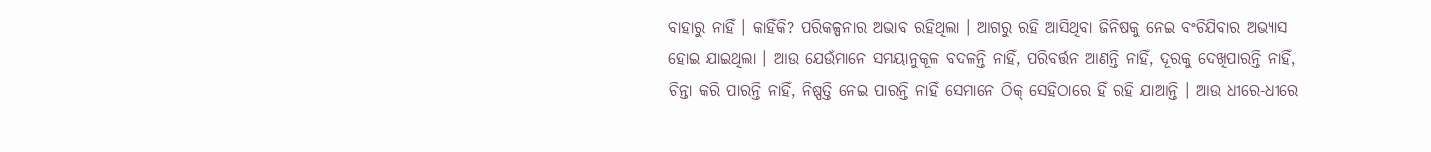ବାହାରୁ ନାହିଁ । କାହିଁକି? ପରିକଳ୍ପନାର ଅଭାବ ରହିଥିଲା । ଆଗରୁ ରହି ଆସିଥିବା ଜିନିଷକୁ ନେଇ ବଂଚିଯିବାର ଅଭ୍ୟାସ ହୋଇ ଯାଇଥିଲା । ଆଉ ଯେଉଁମାନେ ସମୟାନୁକୂଳ ବଦଳନ୍ତି ନାହିଁ, ପରିବର୍ତ୍ତନ ଆଣନ୍ତି ନାହିଁ, ଦୂରକୁ ଦେଖିପାରନ୍ତି ନାହିଁ, ଚିନ୍ତା କରି ପାରନ୍ତି ନାହିଁ, ନିଷ୍ପତ୍ତି ନେଇ ପାରନ୍ତି ନାହିଁ ସେମାନେ ଠିକ୍ ସେହିଠାରେ ହିଁ ରହି ଯାଆନ୍ତି । ଆଉ ଧୀରେ-ଧୀରେ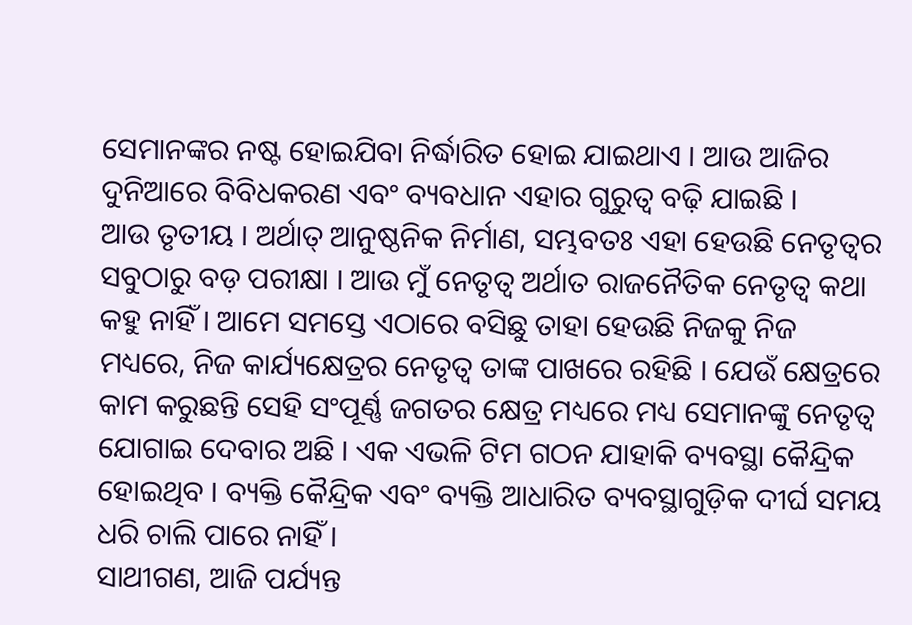ସେମାନଙ୍କର ନଷ୍ଟ ହୋଇଯିବା ନିର୍ଦ୍ଧାରିତ ହୋଇ ଯାଇଥାଏ । ଆଉ ଆଜିର ଦୁନିଆରେ ବିବିଧକରଣ ଏବଂ ବ୍ୟବଧାନ ଏହାର ଗୁରୁତ୍ୱ ବଢ଼ି ଯାଇଛି ।
ଆଉ ତୃତୀୟ । ଅର୍ଥାତ୍ ଆନୁଷ୍ଠନିକ ନିର୍ମାଣ, ସମ୍ଭବତଃ ଏହା ହେଉଛି ନେତୃତ୍ୱର ସବୁଠାରୁ ବଡ଼ ପରୀକ୍ଷା । ଆଉ ମୁଁ ନେତୃତ୍ୱ ଅର୍ଥାତ ରାଜନୈତିକ ନେତୃତ୍ୱ କଥା କହୁ ନାହିଁ । ଆମେ ସମସ୍ତେ ଏଠାରେ ବସିଛୁ ତାହା ହେଉଛି ନିଜକୁ ନିଜ ମଧ୍ୟରେ, ନିଜ କାର୍ଯ୍ୟକ୍ଷେତ୍ରର ନେତୃତ୍ୱ ତାଙ୍କ ପାଖରେ ରହିଛି । ଯେଉଁ କ୍ଷେତ୍ରରେ କାମ କରୁଛନ୍ତି ସେହି ସଂପୂର୍ଣ୍ଣ ଜଗତର କ୍ଷେତ୍ର ମଧ୍ୟରେ ମଧ୍ୟ ସେମାନଙ୍କୁ ନେତୃତ୍ୱ ଯୋଗାଇ ଦେବାର ଅଛି । ଏକ ଏଭଳି ଟିମ ଗଠନ ଯାହାକି ବ୍ୟବସ୍ଥା କୈନ୍ଦ୍ରିକ ହୋଇଥିବ । ବ୍ୟକ୍ତି କୈନ୍ଦ୍ରିକ ଏବଂ ବ୍ୟକ୍ତି ଆଧାରିତ ବ୍ୟବସ୍ଥାଗୁଡ଼ିକ ଦୀର୍ଘ ସମୟ ଧରି ଚାଲି ପାରେ ନାହିଁ ।
ସାଥୀଗଣ, ଆଜି ପର୍ଯ୍ୟନ୍ତ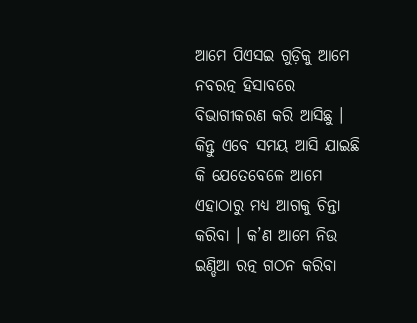ଆମେ ପିଏସଇ ଗୁଡ଼ିକୁ ଆମେ ନବରତ୍ନ ହିସାବରେ ବିଭାଗୀକରଣ କରି ଆସିଛୁ । କିନ୍ତୁ ଏବେ ସମୟ ଆସି ଯାଇଛି କି ଯେତେବେଳେ ଆମେ ଏହାଠାରୁ ମଧ୍ୟ ଆଗକୁ ଚିନ୍ତା କରିବା । କ’ଣ ଆମେ ନିଉ ଇଣ୍ଡିଆ ରତ୍ନ ଗଠନ କରିବା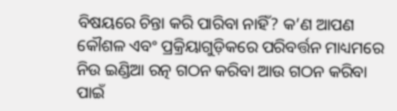ବିଷୟରେ ଚିନ୍ତା କରି ପାରିବା ନାହିଁ? କ’ଣ ଆପଣ କୌଶଳ ଏବଂ ପ୍ରକ୍ରିୟାଗୁଡ଼ିକରେ ପରିବର୍ତ୍ତନ ମାଧ୍ୟମରେ ନିଉ ଇଣ୍ଡିଆ ରତ୍ନ ଗଠନ କରିବା ଆଉ ଗଠନ କରିବା ପାଇଁ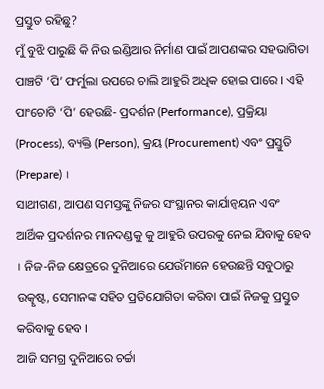ପ୍ରସ୍ତୁତ ରହିଛୁ?
ମୁଁ ବୁଝି ପାରୁଛି କି ନିଉ ଇଣ୍ଡିଆର ନିର୍ମାଣ ପାଇଁ ଆପଣଙ୍କର ସହଭାଗିତା ପାଞ୍ଚଟି ‘ପି’ ଫର୍ମୁଲା ଉପରେ ଚାଲି ଆହୁରି ଅଧିକ ହୋଇ ପାରେ । ଏହି ପାଂଚୋଟି ‘ପି’ ହେଉଛି- ପ୍ରଦର୍ଶନ (Performance), ପ୍ରକ୍ରିୟା (Process), ବ୍ୟକ୍ତି (Person), କ୍ରୟ (Procurement) ଏବଂ ପ୍ରସ୍ତୁତି (Prepare) ।
ସାଥୀଗଣ, ଆପଣ ସମସ୍ତଙ୍କୁ ନିଜର ସଂସ୍ଥାନର କାର୍ଯାନ୍ୱୟନ ଏବଂ ଆର୍ଥିକ ପ୍ରଦର୍ଶନର ମାନଦଣ୍ଡକୁ କୁ ଆହୁରି ଉପରକୁ ନେଇ ଯିବାକୁ ହେବ । ନିଜ-ନିଜ କ୍ଷେତ୍ରରେ ଦୁନିଆରେ ଯେଉଁମାନେ ହେଉଛନ୍ତି ସବୁଠାରୁ ଉତ୍କୃଷ୍ଟ, ସେମାନଙ୍କ ସହିତ ପ୍ରତିଯୋଗିତା କରିବା ପାଇଁ ନିଜକୁ ପ୍ରସ୍ତୁତ କରିବାକୁ ହେବ ।
ଆଜି ସମଗ୍ର ଦୁନିଆରେ ଚର୍ଚ୍ଚା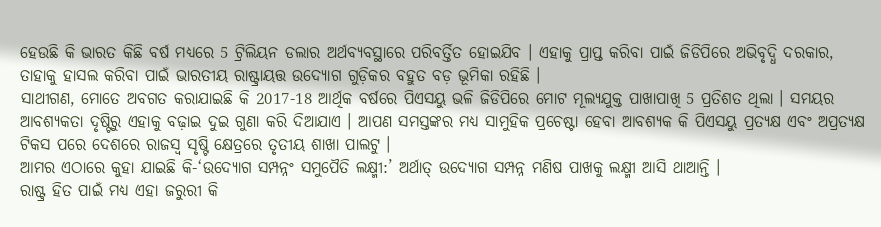ହେଉଛି କି ଭାରତ କିଛି ବର୍ଷ ମଧ୍ୟରେ 5 ଟ୍ରିଲିୟନ ଡଲାର ଅର୍ଥବ୍ୟବସ୍ଥାରେ ପରିବର୍ତ୍ତିତ ହୋଇଯିବ । ଏହାକୁ ପ୍ରାପ୍ତ କରିବା ପାଇଁ ଜିଡିପିରେ ଅଭିବୃଦ୍ଧି ଦରକାର, ତାହାକୁ ହାସଲ କରିବା ପାଇଁ ଭାରତୀୟ ରାଷ୍ଟ୍ରାୟତ୍ତ ଉଦ୍ୟୋଗ ଗୁଡ଼ିକର ବହୁତ ବଡ଼ ଭୂମିକା ରହିଛି ।
ସାଥୀଗଣ, ମୋତେ ଅବଗତ କରାଯାଇଛି କି 2017-18 ଆର୍ଥିକ ବର୍ଷରେ ପିଏସୟୁ ଭଳି ଜିଡିପିରେ ମୋଟ ମୂଲ୍ୟଯୁକ୍ତ ପାଖାପାଖି 5 ପ୍ରତିଶତ ଥିଲା । ସମୟର ଆବଶ୍ୟକତା ଦୃଷ୍ଟିରୁ ଏହାକୁ ବଢ଼ାଇ ଦୁଇ ଗୁଣା କରି ଦିଆଯାଏ । ଆପଣ ସମସ୍ତଙ୍କର ମଧ୍ୟ ସାମୁହିକ ପ୍ରଚେଷ୍ଟା ହେବା ଆବଶ୍ୟକ କି ପିଏସୟୁ ପ୍ରତ୍ୟକ୍ଷ ଏବଂ ଅପ୍ରତ୍ୟକ୍ଷ ଟିକସ ପରେ ଦେଶରେ ରାଜସ୍ୱ ସୃଷ୍ଟି କ୍ଷେତ୍ରରେ ତୃତୀୟ ଶାଖା ପାଲଟୁ ।
ଆମର ଏଠାରେ କୁହା ଯାଇଛି କି-‘ଉଦ୍ୟୋଗ ସମ୍ପନ୍ନଂ ସମୁପୈତି ଲକ୍ଷ୍ମୀ:’ ଅର୍ଥାତ୍ ଉଦ୍ୟୋଗ ସମ୍ପନ୍ନ ମଣିଷ ପାଖକୁ ଲକ୍ଷ୍ମୀ ଆସି ଥାଆନ୍ତି ।
ରାଷ୍ଟ୍ର ହିତ ପାଇଁ ମଧ୍ୟ ଏହା ଜରୁରୀ କି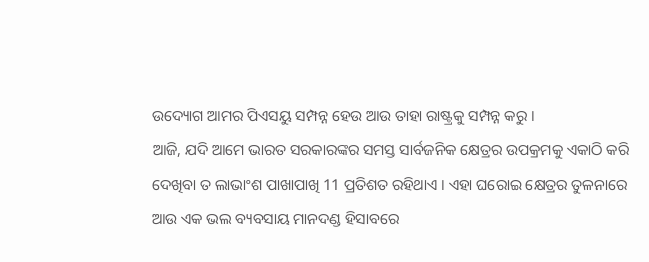ଉଦ୍ୟୋଗ ଆମର ପିଏସୟୁ ସମ୍ପନ୍ନ ହେଉ ଆଉ ତାହା ରାଷ୍ଟ୍ରକୁ ସମ୍ପନ୍ନ କରୁ ।
ଆଜି, ଯଦି ଆମେ ଭାରତ ସରକାରଙ୍କର ସମସ୍ତ ସାର୍ବଜନିକ କ୍ଷେତ୍ରର ଉପକ୍ରମକୁ ଏକାଠି କରି ଦେଖିବା ତ ଲାଭାଂଶ ପାଖାପାଖି 11 ପ୍ରତିଶତ ରହିଥାଏ । ଏହା ଘରୋଇ କ୍ଷେତ୍ରର ତୁଳନାରେ ଆଉ ଏକ ଭଲ ବ୍ୟବସାୟ ମାନଦଣ୍ଡ ହିସାବରେ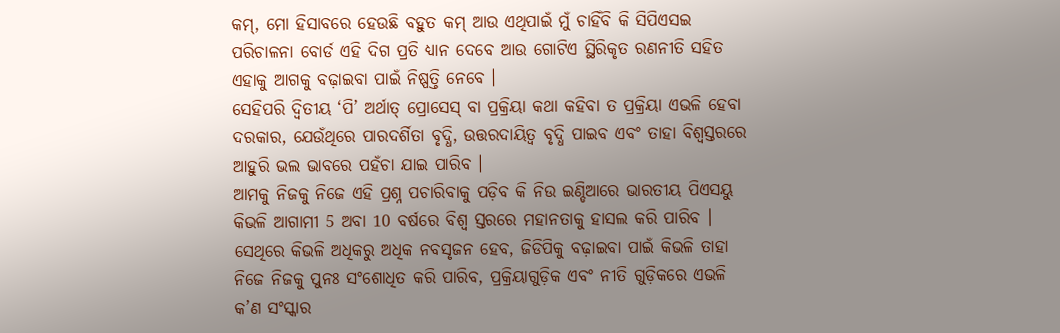କମ୍, ମୋ ହିସାବରେ ହେଉଛି ବହୁତ କମ୍ ଆଉ ଏଥିପାଇଁ ମୁଁ ଚାହିଁବି କି ସିପିଏସଇ ପରିଚାଳନା ବୋର୍ଡ ଏହି ଦିଗ ପ୍ରତି ଧ୍ୟାନ ଦେବେ ଆଉ ଗୋଟିଏ ସ୍ଥିରିକୃତ ରଣନୀତି ସହିତ ଏହାକୁ ଆଗକୁ ବଢ଼ାଇବା ପାଇଁ ନିଷ୍ପତ୍ତି ନେବେ ।
ସେହିପରି ଦ୍ୱିତୀୟ ‘ପି’ ଅର୍ଥାତ୍ ପ୍ରୋସେସ୍ ବା ପ୍ରକ୍ରିୟା କଥା କହିବା ତ ପ୍ରକ୍ରିୟା ଏଭଳି ହେବା ଦରକାର, ଯେଉଁଥିରେ ପାରଦର୍ଶିତା ବୃଦ୍ଧି, ଉତ୍ତରଦାୟିତ୍ୱ ବୃଦ୍ଧି ପାଇବ ଏବଂ ତାହା ବିଶ୍ୱସ୍ତରରେ ଆହୁରି ଭଲ ଭାବରେ ପହଁଚା ଯାଇ ପାରିବ ।
ଆମକୁ ନିଜକୁ ନିଜେ ଏହି ପ୍ରଶ୍ନ ପଚାରିବାକୁ ପଡ଼ିବ କି ନିଉ ଇଣ୍ଡିଆରେ ଭାରତୀୟ ପିଏସୟୁ କିଭଳି ଆଗାମୀ 5 ଅବା 10 ବର୍ଷରେ ବିଶ୍ୱ ସ୍ତରରେ ମହାନତାକୁ ହାସଲ କରି ପାରିବ । ସେଥିରେ କିଭଳି ଅଧିକରୁ ଅଧିକ ନବସୃଜନ ହେବ, ଜିଡିପିକୁ ବଢ଼ାଇବା ପାଇଁ କିଭଳି ତାହା ନିଜେ ନିଜକୁ ପୁନଃ ସଂଶୋଧିତ କରି ପାରିବ, ପ୍ରକ୍ରିୟାଗୁଡ଼ିକ ଏବଂ ନୀତି ଗୁଡ଼ିକରେ ଏଭଳି କ’ଣ ସଂସ୍କାର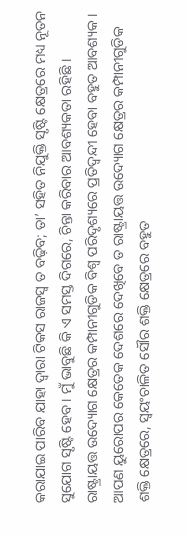କରାଯାଇ ପାରିବ ଯାହା ଦ୍ୱାରା ଟିକସ ରାଜସ୍ୱ ତ ବଢ଼ିବ; ତା’ ସହିତ ନିଯୁକ୍ତି ସୃଷ୍ଟି କ୍ଷେତ୍ରରେ ମଧ୍ୟ ନୂତନ ସୁଯୋଗ ସୃଷ୍ଟି ହେବ । ମୁଁ ଭାବୁଛି କି ଏ ସମସ୍ତ ଦିଗରେ, ଚିନ୍ତା କରିବାର ଆବଶ୍ୟକତା ରହିଛି ।
ରାଷ୍ଟ୍ରାୟତ୍ତ ଉଦ୍ୟୋଗ କ୍ଷେତ୍ରର କମ୍ପାନୀଗୁଡିକ ବିଶ୍ୱ ପରିଦୃଶ୍ୟରେ ପ୍ରତିଦ୍ୱନ୍ଦୀ ହେବା ବହୁତ ଆବଶ୍ୟକ । ଆପଣ ୟୁରୋପର କେତେକ ଦେଶରେ ଦେଖିବେ ତ ରାଷ୍ଟ୍ରାୟତ୍ତ ଉଦ୍ୟୋଗ କ୍ଷେତ୍ରର କମ୍ପାନୀଗୁଡିକ ଶକ୍ତି କ୍ଷେତ୍ରରେ, ସ୍ୱୟଂଚାଳିତ ସୌର ଶକ୍ତି କ୍ଷେତ୍ରରେ ବହୁତ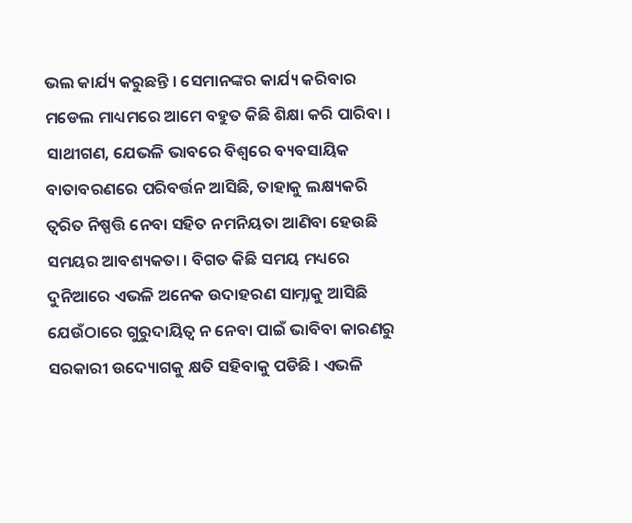ଭଲ କାର୍ଯ୍ୟ କରୁଛନ୍ତି । ସେମାନଙ୍କର କାର୍ଯ୍ୟ କରିବାର ମଡେଲ ମାଧ୍ୟମରେ ଆମେ ବହୁତ କିଛି ଶିକ୍ଷା କରି ପାରିବା ।
ସାଥୀଗଣ, ଯେଭଳି ଭାବରେ ବିଶ୍ୱରେ ବ୍ୟବସାୟିକ ବାତାବରଣରେ ପରିବର୍ତ୍ତନ ଆସିଛି, ତାହାକୁ ଲକ୍ଷ୍ୟକରି ତ୍ୱରିତ ନିଷ୍ପତ୍ତି ନେବା ସହିତ ନମନିୟତା ଆଣିବା ହେଉଛି ସମୟର ଆବଶ୍ୟକତା । ବିଗତ କିଛି ସମୟ ମଧ୍ୟରେ ଦୁନିଆରେ ଏଭଳି ଅନେକ ଉଦାହରଣ ସାମ୍ନାକୁ ଆସିଛି ଯେଉଁଠାରେ ଗୁରୁଦାୟିତ୍ୱ ନ ନେବା ପାଇଁ ଭାବିବା କାରଣରୁ ସରକାରୀ ଉଦ୍ୟୋଗକୁ କ୍ଷତି ସହିବାକୁ ପଡିଛି । ଏଭଳି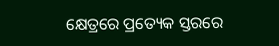କ୍ଷେତ୍ରରେ ପ୍ରତ୍ୟେକ ସ୍ତରରେ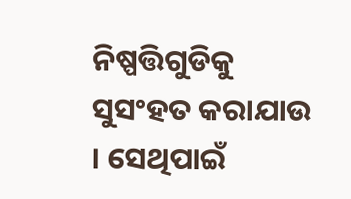ନିଷ୍ପତ୍ତିଗୁଡିକୁ ସୁସଂହତ କରାଯାଉ । ସେଥିପାଇଁ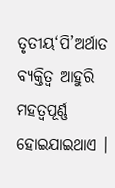ତୃତୀୟ‘ପି’ଅର୍ଥାତ ବ୍ୟକ୍ତିତ୍ୱ ଆହୁରି ମହତ୍ୱପୂର୍ଣ୍ଣ ହୋଇଯାଇଥାଏ ।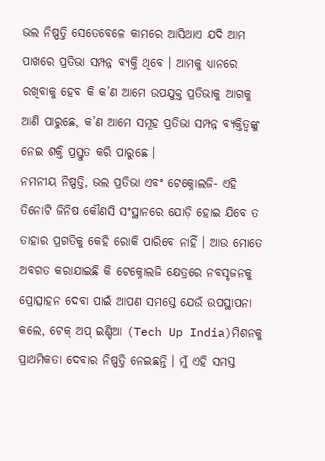ଭଲ ନିଷ୍ପତ୍ତି ସେତେବେଳେ କାମରେ ଆସିଥାଏ ଯଦି ଆମ ପାଖରେ ପ୍ରତିଭା ସମ୍ପନ୍ନ ବ୍ୟକ୍ତି ଥିବେ । ଆମକୁ ଧ୍ୟାନରେ ରଖିବାକୁ ହେବ କି କ’ଣ ଆମେ ଉପଯୁକ୍ତ ପ୍ରତିଭାକୁ ଆଗକୁ ଆଣି ପାରୁଛେ, କ’ଣ ଆମେ ସମୂହ ପ୍ରତିଭା ସମ୍ପନ୍ନ ବ୍ୟକ୍ତିତ୍ୱଙ୍କୁ ନେଇ ଶକ୍ତି ପ୍ରସ୍ତୁତ କରି ପାରୁଛେ ।
ନମନୀୟ ନିଷ୍ପତ୍ତି, ଭଲ ପ୍ରତିଭା ଏବଂ ଟେକ୍ନୋଲଜି- ଏହି ତିନୋଟି ଜିନିଷ କୌଣସି ସଂସ୍ଥାନରେ ଯୋଡ଼ି ହୋଇ ଯିବେ ତ ତାହାର ପ୍ରଗତିକୁ କେହି ରୋକି ପାରିବେ ନାହିଁ । ଆଉ ମୋତେ ଅବଗତ କରାଯାଇଛି କି ଟେକ୍ନୋଲଜି କ୍ଷେତ୍ରରେ ନବସୃଜନକୁ ପ୍ରୋତ୍ସାହନ ଦେବା ପାଇଁ ଆପଣ ସମସ୍ତେ ଯେଉଁ ଉପସ୍ଥାପନା କଲେ, ଟେକ୍ ଅପ୍ ଇଣ୍ଡିଆ (Tech Up India)ମିଶନକୁ ପ୍ରାଥମିକତା ଦେବାର ନିଷ୍ପତ୍ତି ନେଇଛନ୍ତି । ମୁଁ ଏହି ସମସ୍ତ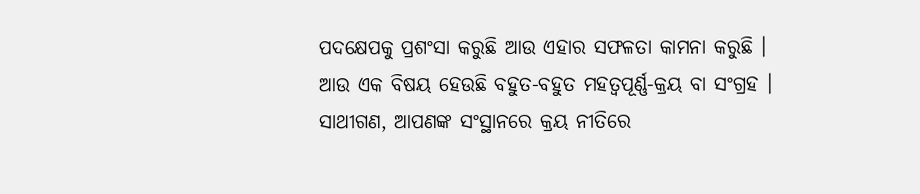ପଦକ୍ଷେପକୁ ପ୍ରଶଂସା କରୁଛି ଆଉ ଏହାର ସଫଳତା କାମନା କରୁଛି ।
ଆଉ ଏକ ବିଷୟ ହେଉଛି ବହୁତ-ବହୁତ ମହତ୍ୱପୂର୍ଣ୍ଣ-କ୍ରୟ ବା ସଂଗ୍ରହ । ସାଥୀଗଣ, ଆପଣଙ୍କ ସଂସ୍ଥାନରେ କ୍ରୟ ନୀତିରେ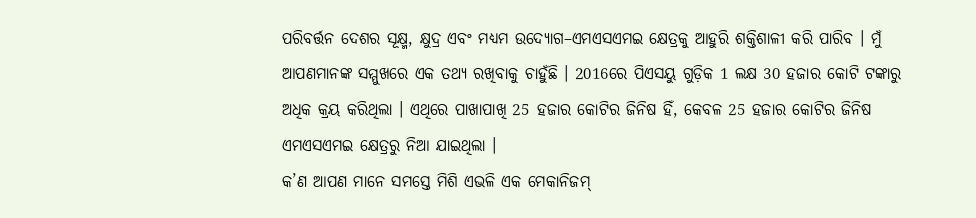ପରିବର୍ତ୍ତନ ଦେଶର ସୂକ୍ଷ୍ମ, କ୍ଷୁଦ୍ର ଏବଂ ମଧ୍ୟମ ଉଦ୍ୟୋଗ–ଏମଏସଏମଇ କ୍ଷେତ୍ରକୁ ଆହୁରି ଶକ୍ତିଶାଳୀ କରି ପାରିବ । ମୁଁ ଆପଣମାନଙ୍କ ସମ୍ମୁଖରେ ଏକ ତଥ୍ୟ ରଖିବାକୁ ଚାହୁଁଛି । 2016ରେ ପିଏସୟୁ ଗୁଡ଼ିକ 1 ଲକ୍ଷ 30 ହଜାର କୋଟି ଟଙ୍କାରୁ ଅଧିକ କ୍ରୟ କରିଥିଲା । ଏଥିରେ ପାଖାପାଖି 25 ହଜାର କୋଟିର ଜିନିଷ ହିଁ, କେବଳ 25 ହଜାର କୋଟିର ଜିନିଷ ଏମଏସଏମଇ କ୍ଷେତ୍ରରୁ ନିଆ ଯାଇଥିଲା ।
କ’ଣ ଆପଣ ମାନେ ସମସ୍ତେ ମିଶି ଏଭଳି ଏକ ମେକାନିଜମ୍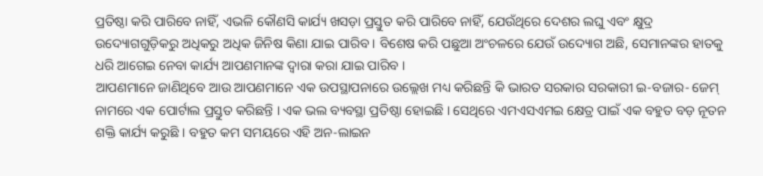ପ୍ରତିଷ୍ଠା କରି ପାରିବେ ନାହିଁ, ଏଭଳି କୌଣସି କାର୍ଯ୍ୟ ଖସଡ଼ା ପ୍ରସ୍ତୁତ କରି ପାରିବେ ନାହିଁ, ଯେଉଁଥିରେ ଦେଶର ଲଘୁ ଏବଂ କ୍ଷୁଦ୍ର ଉଦ୍ୟୋଗଗୁଡ଼ିକରୁ ଅଧିକରୁ ଅଧିକ ଜିନିଷ କିଣା ଯାଇ ପାରିବ । ବିଶେଷ କରି ପଛୁଆ ଅଂଚଳରେ ଯେଉଁ ଉଦ୍ୟୋଗ ଅଛି, ସେମାନଙ୍କର ହାତକୁ ଧରି ଆଗେଇ ନେବା କାର୍ଯ୍ୟ ଆପଣମାନଙ୍କ ଦ୍ୱାରା କରା ଯାଇ ପାରିବ ।
ଆପଣମାନେ ଜାଣିଥିବେ ଆଉ ଆପଣମାନେ ଏକ ଉପସ୍ଥାପନାରେ ଉଲ୍ଲେଖ ମଧ୍ୟ କରିଛନ୍ତି କି ଭାରତ ସରକାର ସରକାରୀ ଇ-ବଜାର- ଜେମ୍ ନାମରେ ଏକ ପୋର୍ଟାଲ ପ୍ରସ୍ତୁତ କରିଛନ୍ତି । ଏକ ଭଲ ବ୍ୟବସ୍ଥା ପ୍ରତିଷ୍ଠା ହୋଇଛି । ସେଥିରେ ଏମଏସଏମଇ କ୍ଷେତ୍ର ପାଇଁ ଏକ ବହୁତ ବଡ଼ ନୂତନ ଶକ୍ତି କାର୍ଯ୍ୟ କରୁଛି । ବହୁତ କମ ସମୟରେ ଏହି ଅନ-ଲାଇନ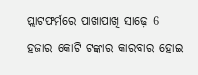ପ୍ଲାଟଫର୍ମରେ ପାଖାପାଖି ସାଢ଼େ 6 ହଜାର କୋଟି ଟଙ୍କାର କାରବାର ହୋଇ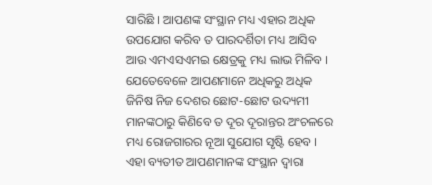ସାରିଛି । ଆପଣଙ୍କ ସଂସ୍ଥାନ ମଧ୍ୟ ଏହାର ଅଧିକ ଉପଯୋଗ କରିବ ତ ପାରଦର୍ଶିତା ମଧ୍ୟ ଆସିବ ଆଉ ଏମଏସଏମଇ କ୍ଷେତ୍ରକୁ ମଧ୍ୟ ଲାଭ ମିଳିବ । ଯେତେବେଳେ ଆପଣମାନେ ଅଧିକରୁ ଅଧିକ ଜିନିଷ ନିଜ ଦେଶର ଛୋଟ-ଛୋଟ ଉଦ୍ୟମୀ ମାନଙ୍କଠାରୁ କିଣିବେ ତ ଦୂର ଦୂରାନ୍ତର ଅଂଚଳରେ ମଧ୍ୟ ରୋଜଗାରର ନୂଆ ସୁଯୋଗ ସୃଷ୍ଟି ହେବ ।
ଏହା ବ୍ୟତୀତ ଆପଣମାନଙ୍କ ସଂସ୍ଥାନ ଦ୍ୱାରା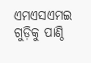ଏମଏସଏମଇ ଗୁଡ଼ିକୁ ପାଣ୍ଠି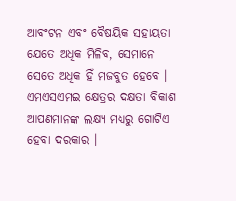ଆବଂଟନ ଏବଂ ବୈଷୟିକ ସହାୟତା ଯେତେ ଅଧିକ ମିଳିବ, ସେମାନେ ସେତେ ଅଧିକ ହିଁ ମଜବୁତ ହେବେ । ଏମଏସଏମଇ କ୍ଷେତ୍ରର ଦକ୍ଷତା ବିକାଶ ଆପଣମାନଙ୍କ ଲକ୍ଷ୍ୟ ମଧ୍ୟରୁ ଗୋଟିଏ ହେବା ଦରକାର ।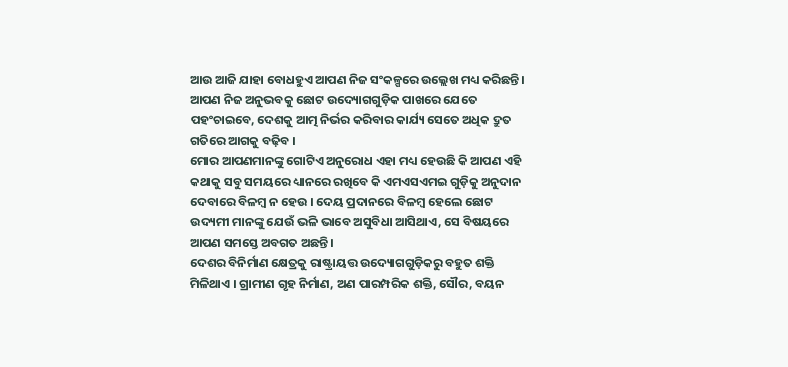ଆଉ ଆଜି ଯାହା ବୋଧହୁଏ ଆପଣ ନିଜ ସଂକଳ୍ପରେ ଉଲ୍ଲେଖ ମଧ୍ୟ କରିଛନ୍ତି । ଆପଣ ନିଜ ଅନୁଭବକୁ ଛୋଟ ଉଦ୍ୟୋଗଗୁଡ଼ିକ ପାଖରେ ଯେତେ ପହଂଚାଇବେ, ଦେଶକୁ ଆତ୍ମ ନିର୍ଭର କରିବାର କାର୍ଯ୍ୟ ସେତେ ଅଧିକ ଦ୍ରୁତ ଗତିରେ ଆଗକୁ ବଢ଼ିବ ।
ମୋର ଆପଣମାନଙ୍କୁ ଗୋଟିଏ ଅନୁରୋଧ ଏହା ମଧ୍ୟ ହେଉଛି କି ଆପଣ ଏହି କଥାକୁ ସବୁ ସମୟରେ ଧ୍ୟାନରେ ରଖିବେ କି ଏମଏସଏମଇ ଗୁଡ଼ିକୁ ଅନୁଦାନ ଦେବାରେ ବିଳମ୍ବ ନ ହେଉ । ଦେୟ ପ୍ରଦାନରେ ବିଳମ୍ବ ହେଲେ ଛୋଟ ଉଦ୍ୟମୀ ମାନଙ୍କୁ ଯେଉଁ ଭଳି ଭାବେ ଅସୁବିଧା ଆସିଥାଏ, ସେ ବିଷୟରେ ଆପଣ ସମସ୍ତେ ଅବଗତ ଅଛନ୍ତି ।
ଦେଶର ବିନିର୍ମାଣ କ୍ଷେତ୍ରକୁ ରାଷ୍ଟ୍ରାୟତ୍ତ ଉଦ୍ୟୋଗଗୁଡ଼ିକରୁ ବହୁତ ଶକ୍ତି ମିଳିଥାଏ । ଗ୍ରାମୀଣ ଗୃହ ନିର୍ମାଣ, ଅଣ ପାରମ୍ପରିକ ଶକ୍ତି, ସୌର, ବୟନ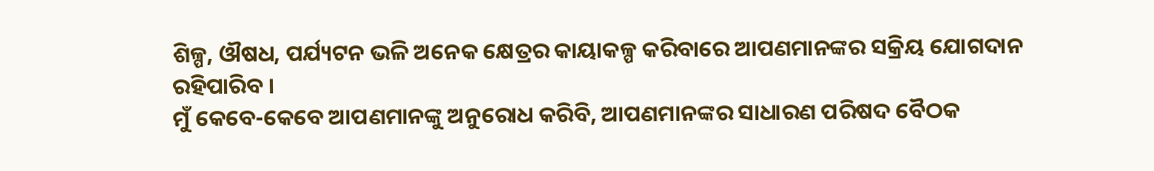ଶିଳ୍ପ, ଔଷଧ, ପର୍ଯ୍ୟଟନ ଭଳି ଅନେକ କ୍ଷେତ୍ରର କାୟାକଳ୍ପ କରିବାରେ ଆପଣମାନଙ୍କର ସକ୍ରିୟ ଯୋଗଦାନ ରହିପାରିବ ।
ମୁଁ କେବେ-କେବେ ଆପଣମାନଙ୍କୁ ଅନୁରୋଧ କରିବି, ଆପଣମାନଙ୍କର ସାଧାରଣ ପରିଷଦ ବୈଠକ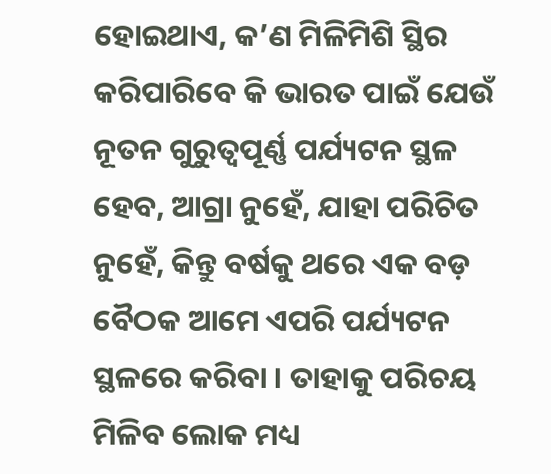ହୋଇଥାଏ, କ’ଣ ମିଳିମିଶି ସ୍ଥିର କରିପାରିବେ କି ଭାରତ ପାଇଁ ଯେଉଁ ନୂତନ ଗୁରୁତ୍ୱପୂର୍ଣ୍ଣ ପର୍ଯ୍ୟଟନ ସ୍ଥଳ ହେବ, ଆଗ୍ରା ନୁହେଁ, ଯାହା ପରିଚିତ ନୁହେଁ, କିନ୍ତୁ ବର୍ଷକୁ ଥରେ ଏକ ବଡ଼ ବୈଠକ ଆମେ ଏପରି ପର୍ଯ୍ୟଟନ ସ୍ଥଳରେ କରିବା । ତାହାକୁ ପରିଚୟ ମିଳିବ ଲୋକ ମଧ୍ୟ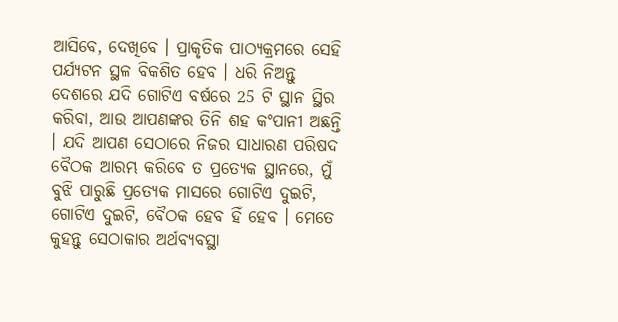ଆସିବେ, ଦେଖିବେ । ପ୍ରାକୃତିକ ପାଠ୍ୟକ୍ରମରେ ସେହି ପର୍ଯ୍ୟଟନ ସ୍ଥଳ ବିକଶିତ ହେବ । ଧରି ନିଅନ୍ତୁ ଦେଶରେ ଯଦି ଗୋଟିଏ ବର୍ଷରେ 25 ଟି ସ୍ଥାନ ସ୍ଥିର କରିବା, ଆଉ ଆପଣଙ୍କର ତିନି ଶହ କଂପାନୀ ଅଛନ୍ତି । ଯଦି ଆପଣ ସେଠାରେ ନିଜର ସାଧାରଣ ପରିଷଦ ବୈଠକ ଆରମ୍ଭ କରିବେ ତ ପ୍ରତ୍ୟେକ ସ୍ଥାନରେ, ମୁଁ ବୁଝି ପାରୁଛି ପ୍ରତ୍ୟେକ ମାସରେ ଗୋଟିଏ ଦୁଇଟି, ଗୋଟିଏ ଦୁଇଟି, ବୈଠକ ହେବ ହିଁ ହେବ । ମେତେ କୁହନ୍ତୁ ସେଠାକାର ଅର୍ଥବ୍ୟବସ୍ଥା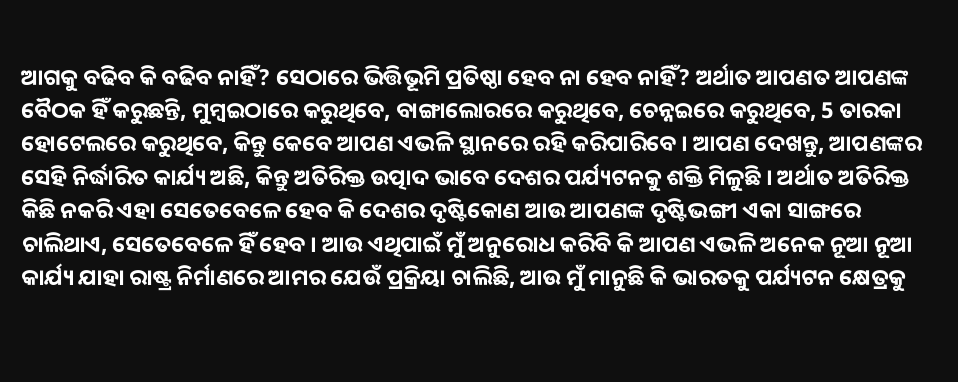ଆଗକୁ ବଢିବ କି ବଢିବ ନାହିଁ? ସେଠାରେ ଭିତ୍ତିଭୂମି ପ୍ରତିଷ୍ଠା ହେବ ନା ହେବ ନାହିଁ? ଅର୍ଥାତ ଆପଣତ ଆପଣଙ୍କ ବୈଠକ ହିଁ କରୁଛନ୍ତି, ମୁମ୍ବଇଠାରେ କରୁଥିବେ, ବାଙ୍ଗାଲୋରରେ କରୁଥିବେ, ଚେନ୍ନଇରେ କରୁଥିବେ, 5 ତାରକା ହୋଟେଲରେ କରୁଥିବେ, କିନ୍ତୁ କେବେ ଆପଣ ଏଭଳି ସ୍ଥାନରେ ରହି କରିପାରିବେ । ଆପଣ ଦେଖନ୍ତୁ, ଆପଣଙ୍କର ସେହି ନିର୍ଦ୍ଧାରିତ କାର୍ଯ୍ୟ ଅଛି, କିନ୍ତୁ ଅତିରିକ୍ତ ଉତ୍ପାଦ ଭାବେ ଦେଶର ପର୍ଯ୍ୟଟନକୁ ଶକ୍ତି ମିଳୁଛି । ଅର୍ଥାତ ଅତିରିକ୍ତ କିଛି ନକରି ଏହା ସେତେବେଳେ ହେବ କି ଦେଶର ଦୃଷ୍ଟିକୋଣ ଆଉ ଆପଣଙ୍କ ଦୃଷ୍ଟିଭଙ୍ଗୀ ଏକା ସାଙ୍ଗରେ ଚାଲିଥାଏ, ସେତେବେଳେ ହିଁ ହେବ । ଆଉ ଏଥିପାଇଁ ମୁଁ ଅନୁରୋଧ କରିବି କି ଆପଣ ଏଭଳି ଅନେକ ନୂଆ ନୂଆ କାର୍ଯ୍ୟ ଯାହା ରାଷ୍ଟ୍ର ନିର୍ମାଣରେ ଆମର ଯେଉଁ ପ୍ରକ୍ରିୟା ଚାଲିଛି, ଆଉ ମୁଁ ମାନୁଛି କି ଭାରତକୁ ପର୍ଯ୍ୟଟନ କ୍ଷେତ୍ରକୁ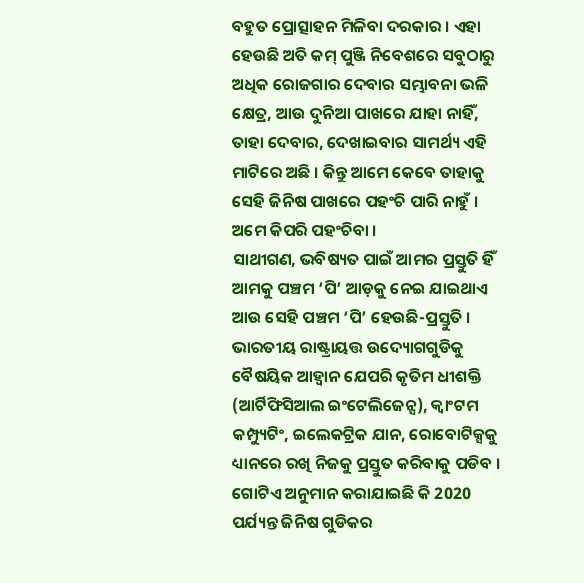ବହୁତ ପ୍ରୋତ୍ସାହନ ମିଳିବା ଦରକାର । ଏହା ହେଉଛି ଅତି କମ୍ ପୁଞ୍ଜି ନିବେଶରେ ସବୁଠାରୁ ଅଧିକ ରୋଜଗାର ଦେବାର ସମ୍ଭାବନା ଭଳି କ୍ଷେତ୍ର, ଆଉ ଦୁନିଆ ପାଖରେ ଯାହା ନାହିଁ, ତାହା ଦେବାର, ଦେଖାଇବାର ସାମର୍ଥ୍ୟ ଏହି ମାଟିରେ ଅଛି । କିନ୍ତୁ ଆମେ କେବେ ତାହାକୁ ସେହି ଜିନିଷ ପାଖରେ ପହଂଚି ପାରି ନାହୁଁ । ଅମେ କିପରି ପହଂଚିବା ।
ସାଥୀଗଣ, ଭବିଷ୍ୟତ ପାଇଁ ଆମର ପ୍ରସ୍ତୁତି ହିଁ ଆମକୁ ପଞ୍ଚମ ‘ପି’ ଆଡ଼କୁ ନେଇ ଯାଇଥାଏ ଆଉ ସେହି ପଞ୍ଚମ ‘ପି’ ହେଉଛି-ପ୍ରସ୍ତୁତି । ଭାରତୀୟ ରାଷ୍ଟ୍ରାୟତ୍ତ ଉଦ୍ୟୋଗଗୁଡିକୁ ବୈଷୟିକ ଆହ୍ଵାନ ଯେପରି କୃତିମ ଧୀଶକ୍ତି (ଆର୍ଟିଫିସିଆଲ ଇଂଟେଲିଜେନ୍ସ), କ୍ୱାଂଟମ କମ୍ପ୍ୟୁଟିଂ, ଇଲେକଟ୍ରିକ ଯାନ, ରୋବୋଟିକ୍ସକୁ ଧ୍ୟାନରେ ରଖି ନିଜକୁ ପ୍ରସ୍ତୁତ କରିବାକୁ ପଡିବ ।
ଗୋଟିଏ ଅନୁମାନ କରାଯାଇଛି କି 2020 ପର୍ଯ୍ୟନ୍ତ ଜିନିଷ ଗୁଡିକର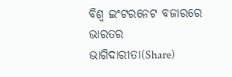ବିଶ୍ୱ ଇଂଟରନେଟ ବଜାରରେ ଭାରତର ଭାଗିଦାରୀତା(Share)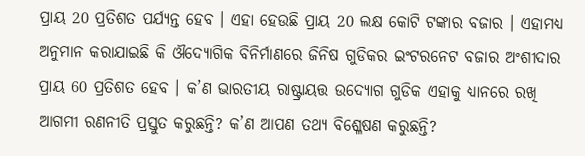ପ୍ରାୟ 20 ପ୍ରତିଶତ ପର୍ଯ୍ୟନ୍ତ ହେବ । ଏହା ହେଉଛି ପ୍ରାୟ 20 ଲକ୍ଷ କୋଟି ଟଙ୍କାର ବଜାର । ଏହାମଧ୍ୟ ଅନୁମାନ କରାଯାଇଛି କି ଔଦ୍ୟୋଗିକ ବିନିର୍ମାଣରେ ଜିନିଷ ଗୁଡିକର ଇଂଟରନେଟ ବଜାର ଅଂଶୀଦାର ପ୍ରାୟ 60 ପ୍ରତିଶତ ହେବ । କ’ଣ ଭାରତୀୟ ରାଷ୍ଟ୍ରାୟତ୍ତ ଉଦ୍ୟୋଗ ଗୁଡିକ ଏହାକୁ ଧ୍ୟାନରେ ରଖି ଆଗମୀ ରଣନୀତି ପ୍ରସ୍ତୁତ କରୁଛନ୍ତି? କ’ଣ ଆପଣ ତଥ୍ୟ ବିଶ୍ଳେଷଣ କରୁଛନ୍ତି?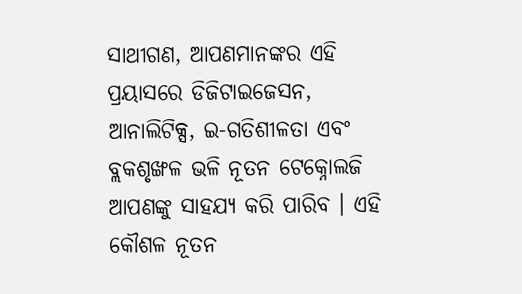ସାଥୀଗଣ, ଆପଣମାନଙ୍କର ଏହି ପ୍ରୟାସରେ ଡିଜିଟାଇଜେସନ, ଆନାଲିଟିକ୍ସ, ଇ-ଗତିଶୀଳତା ଏବଂ ବ୍ଲକଶୃଙ୍ଖଳ ଭଳି ନୂତନ ଟେକ୍ନୋଲଜି ଆପଣଙ୍କୁ ସାହଯ୍ୟ କରି ପାରିବ । ଏହି କୌଶଳ ନୂତନ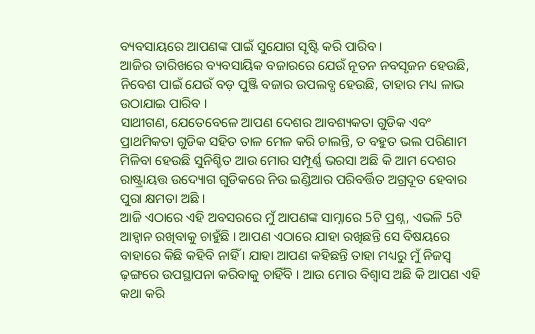ବ୍ୟବସାୟରେ ଆପଣଙ୍କ ପାଇଁ ସୁଯୋଗ ସୃଷ୍ଟି କରି ପାରିବ ।
ଆଜିର ତାରିଖରେ ବ୍ୟବସାୟିକ ବଜାରରେ ଯେଉଁ ନୂତନ ନବସୃଜନ ହେଉଛି, ନିବେଶ ପାଇଁ ଯେଉଁ ବଡ଼ ପୁଞ୍ଜି ବଜାର ଉପଲବ୍ଧ ହେଉଛି, ତାହାର ମଧ୍ୟ ଳାଭ ଉଠାଯାଇ ପାରିବ ।
ସାଥୀଗଣ, ଯେତେବେଳେ ଆପଣ ଦେଶର ଆବଶ୍ୟକତା ଗୁଡିକ ଏବଂ ପ୍ରାଥମିକତା ଗୁଡିକ ସହିତ ତାଳ ମେଳ କରି ଚାଲନ୍ତି, ତ ବହୁତ ଭଲ ପରିଣାମ ମିଳିବା ହେଉଛି ସୁନିଶ୍ଚିତ ଆଉ ମୋର ସମ୍ପୂର୍ଣ୍ଣ ଭରସା ଅଛି କି ଆମ ଦେଶର ରାଷ୍ଟ୍ରାୟତ୍ତ ଉଦ୍ୟୋଗ ଗୁଡିକରେ ନିଉ ଇଣ୍ଡିଆର ପରିବର୍ତ୍ତିତ ଅଗ୍ରଦୂତ ହେବାର ପୁରା କ୍ଷମତା ଅଛି ।
ଆଜି ଏଠାରେ ଏହି ଅବସରରେ ମୁଁ ଆପଣଙ୍କ ସାମ୍ନାରେ 5ଟି ପ୍ରଶ୍ନ, ଏଭଳି 5ଟି ଆହ୍ୱାନ ରଖିବାକୁ ଚାହୁଁଛି । ଆପଣ ଏଠାରେ ଯାହା ରଖିଛନ୍ତି ସେ ବିଷୟରେ ବାହାରେ କିଛି କହିବି ନାହିଁ । ଯାହା ଆପଣ କହିଛନ୍ତି ତାହା ମଧ୍ୟରୁ ମୁଁ ନିଜସ୍ୱ ଢ଼ଙ୍ଗରେ ଉପସ୍ଥାପନା କରିବାକୁ ଚାହିଁବି । ଆଉ ମୋର ବିଶ୍ୱାସ ଅଛି କି ଆପଣ ଏହି କଥା କରି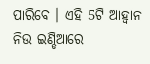ପାରିବେ । ଏହି 5ଟି ଆହ୍ୱାନ ନିଉ ଇଣ୍ଡିଆରେ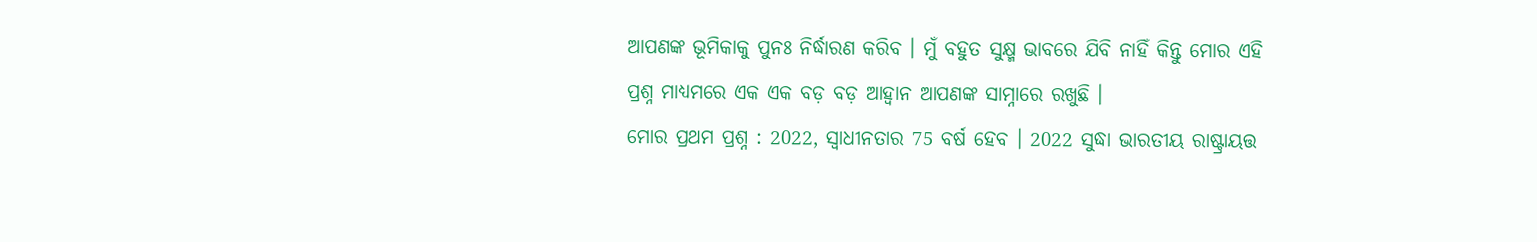ଆପଣଙ୍କ ଭୂମିକାକୁ ପୁନଃ ନିର୍ଦ୍ଧାରଣ କରିବ । ମୁଁ ବହୁତ ସୁକ୍ଷ୍ମ ଭାବରେ ଯିବି ନାହିଁ କିନ୍ତୁ ମୋର ଏହି ପ୍ରଶ୍ନ ମାଧ୍ୟମରେ ଏକ ଏକ ବଡ଼ ବଡ଼ ଆହ୍ୱାନ ଆପଣଙ୍କ ସାମ୍ନାରେ ରଖୁଛି ।
ମୋର ପ୍ରଥମ ପ୍ରଶ୍ନ : 2022, ସ୍ୱାଧୀନତାର 75 ବର୍ଷ ହେବ । 2022 ସୁଦ୍ଧା ଭାରତୀୟ ରାଷ୍ଟ୍ରାୟତ୍ତ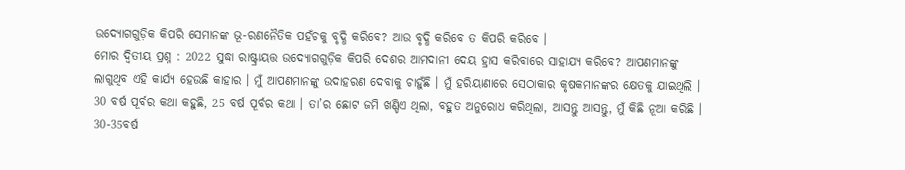ଉଦ୍ୟୋଗଗୁଡ଼ିକ କିପରି ସେମାନଙ୍କ ଭୂ-ରଣନୈତିକ ପହଁଚକୁ ବୃଦ୍ଧି କରିବେ? ଆଉ ବୃଦ୍ଧି କରିବେ ତ କିପରି କରିବେ ।
ମୋର ଦ୍ୱିତୀୟ ପ୍ରଶ୍ନ : 2022 ସୁଦ୍ଧା ରାଷ୍ଟ୍ରାୟତ୍ତ ଉଦ୍ୟୋଗଗୁଡ଼ିକ କିପରି ଦେଶର ଆମଦାନୀ ଦେୟ ହ୍ରାସ କରିବାରେ ସାହାଯ୍ୟ କରିବେ? ଆପଣମାନଙ୍କୁ ଲାଗୁଥିବ ଏହି କାର୍ଯ୍ୟ ହେଉଛି କାହାର । ମୁଁ ଆପଣମାନଙ୍କୁ ଉଦାହରଣ ଦେବାକୁ ଚାହୁଁଛି । ମୁଁ ହରିୟାଣାରେ ସେଠାକାର କୃଷକମାନଙ୍କର କ୍ଷେତକୁ ଯାଇଥିଲି । 30 ବର୍ଷ ପୂର୍ବର କଥା କହୁଛି, 25 ବର୍ଷ ପୂର୍ବର କଥା । ତା’ର ଛୋଟ ଜମି ଖଣ୍ଡିଏ ଥିଲା, ବହୁତ ଅନୁରୋଧ କରିଥିଲା, ଆସନ୍ତୁ ଆସନ୍ତୁ, ମୁଁ କିଛି ନୂଆ କରିଛି । 30-35ବର୍ଷ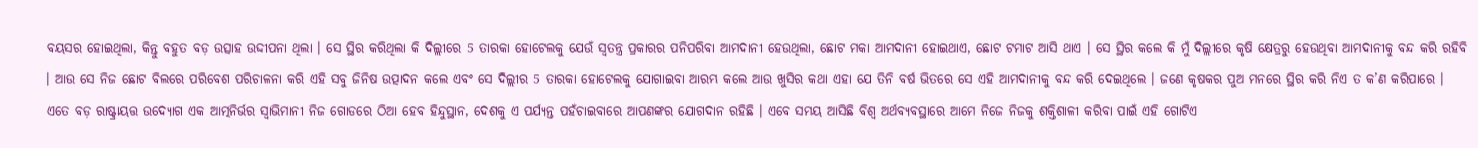ବୟସର ହୋଇଥିଲା, କିନ୍ତୁ ବହୁତ ବଡ଼ ଉତ୍ସାହ ଉଦ୍ଦୀପନା ଥିଲା । ସେ ସ୍ଥିର କରିଥିଲା କି ଦିଲ୍ଲୀରେ 5 ତାରକା ହୋଟେଲକୁ ଯେଉଁ ସ୍ୱତନ୍ତ୍ର ପ୍ରକାରର ପନିପରିବା ଆମଦାନୀ ହେଉଥିଲା, ଛୋଟ ମକା ଆମଦାନୀ ହୋଇଥାଏ, ଛୋଟ ଟମାଟ ଆସି ଥାଏ । ସେ ସ୍ଥିର କଲେ କି ମୁଁ ଦିଲ୍ଲୀରେ କୃଷି କ୍ଷେତ୍ରରୁ ହେଉଥିବା ଆମଦାନୀକୁ ବନ୍ଦ କରି ରହିବି । ଆଉ ସେ ନିଜ ଛୋଟ ବିଲରେ ପରିବେଶ ପରିଚାଳନା କରି ଏହି ସବୁ ଜିନିଷ ଉତ୍ପାଦନ କଲେ ଏବଂ ସେ ଦିଲ୍ଲୀର 5 ତାରକା ହୋଟେଲକୁ ଯୋଗାଇବା ଆରମ୍ଭ କଲେ ଆଉ ଖୁସିର କଥା ଏହା ଯେ ତିନି ବର୍ଷ ଭିତରେ ସେ ଏହି ଆମଦାନୀକୁ ବନ୍ଦ କରି ଦେଇଥିଲେ । ଜଣେ କୃଷକର ପୁଅ ମନରେ ସ୍ଥିର କରି ନିଏ ତ କ’ଣ କରିପାରେ । ଏତେ ବଡ଼ ରାଷ୍ଟ୍ରାୟତ୍ତ ଉଦ୍ୟୋଗ ଏକ ଆତ୍ମନିର୍ଭର ସ୍ୱାଭିମାନୀ ନିଜ ଗୋଡରେ ଠିଆ ହେବ ହିନ୍ଦୁସ୍ଥାନ, ଦେଶକୁ ଏ ପର୍ଯ୍ୟନ୍ତ ପହଁଚାଇବାରେ ଆପଣଙ୍କର ଯୋଗଦାନ ରହିଛି । ଏବେ ସମୟ ଆସିଛି ବିଶ୍ୱ ଅର୍ଥବ୍ୟବସ୍ଥାରେ ଆମେ ନିଜେ ନିଜକୁ ଶକ୍ତିଶାଳୀ କରିବା ପାଇଁ ଏହି ଗୋଟିଏ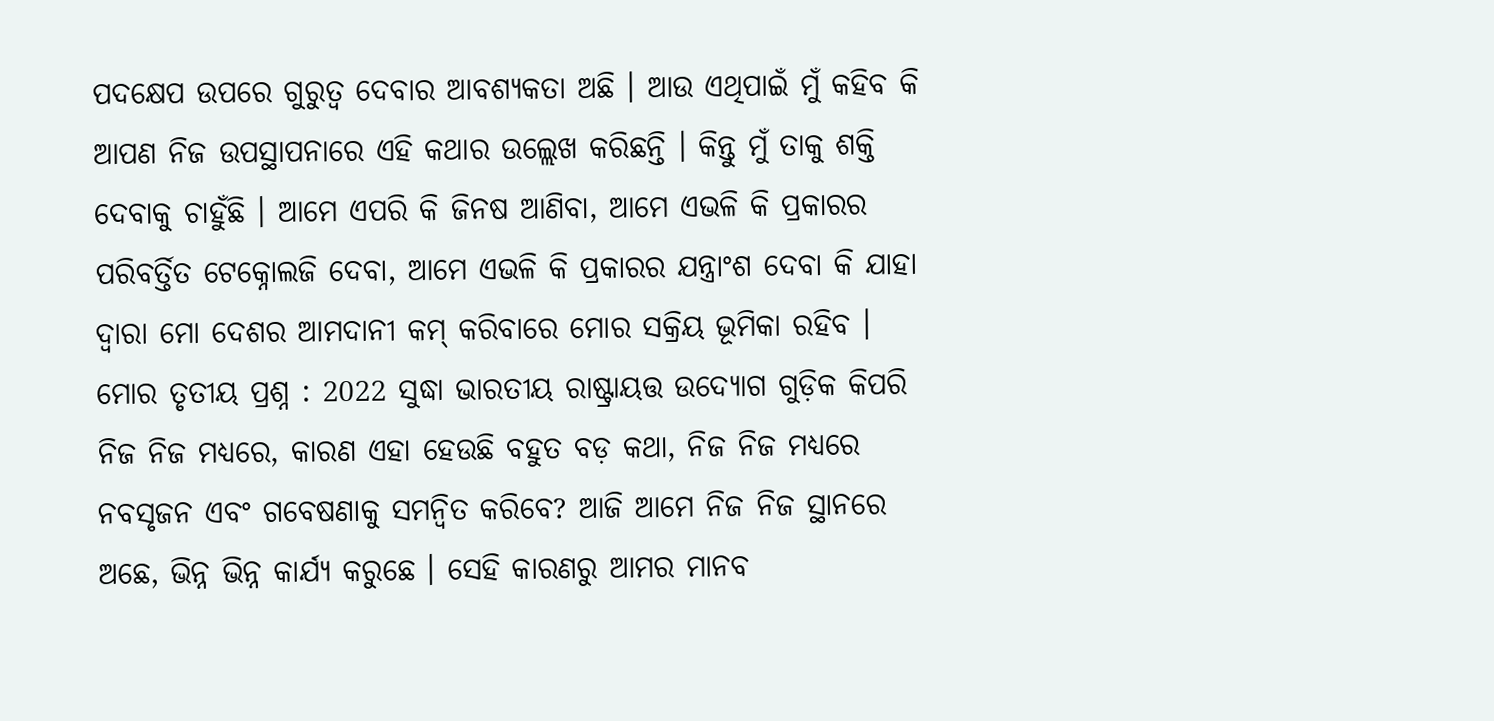ପଦକ୍ଷେପ ଉପରେ ଗୁରୁତ୍ୱ ଦେବାର ଆବଶ୍ୟକତା ଅଛି । ଆଉ ଏଥିପାଇଁ ମୁଁ କହିବ କି ଆପଣ ନିଜ ଉପସ୍ଥାପନାରେ ଏହି କଥାର ଉଲ୍ଲେଖ କରିଛନ୍ତି । କିନ୍ତୁ ମୁଁ ତାକୁ ଶକ୍ତି ଦେବାକୁ ଚାହୁଁଛି । ଆମେ ଏପରି କି ଜିନଷ ଆଣିବା, ଆମେ ଏଭଳି କି ପ୍ରକାରର ପରିବର୍ତ୍ତିତ ଟେକ୍ନୋଲଜି ଦେବା, ଆମେ ଏଭଳି କି ପ୍ରକାରର ଯନ୍ତ୍ରାଂଶ ଦେବା କି ଯାହା ଦ୍ୱାରା ମୋ ଦେଶର ଆମଦାନୀ କମ୍ କରିବାରେ ମୋର ସକ୍ରିୟ ଭୂମିକା ରହିବ ।
ମୋର ତୃତୀୟ ପ୍ରଶ୍ନ : 2022 ସୁଦ୍ଧା ଭାରତୀୟ ରାଷ୍ଟ୍ରାୟତ୍ତ ଉଦ୍ୟୋଗ ଗୁଡ଼ିକ କିପରି ନିଜ ନିଜ ମଧ୍ୟରେ, କାରଣ ଏହା ହେଉଛି ବହୁତ ବଡ଼ କଥା, ନିଜ ନିଜ ମଧ୍ୟରେ ନବସୃଜନ ଏବଂ ଗବେଷଣାକୁ ସମନ୍ୱିତ କରିବେ? ଆଜି ଆମେ ନିଜ ନିଜ ସ୍ଥାନରେ ଅଛେ, ଭିନ୍ନ ଭିନ୍ନ କାର୍ଯ୍ୟ କରୁଛେ । ସେହି କାରଣରୁ ଆମର ମାନବ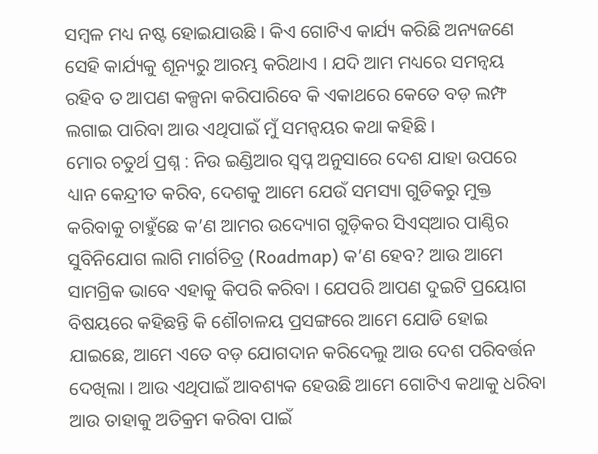ସମ୍ବଳ ମଧ୍ୟ ନଷ୍ଟ ହୋଇଯାଉଛି । କିଏ ଗୋଟିଏ କାର୍ଯ୍ୟ କରିଛି ଅନ୍ୟଜଣେ ସେହି କାର୍ଯ୍ୟକୁ ଶୂନ୍ୟରୁ ଆରମ୍ଭ କରିଥାଏ । ଯଦି ଆମ ମଧ୍ୟରେ ସମନ୍ୱୟ ରହିବ ତ ଆପଣ କଳ୍ପନା କରିପାରିବେ କି ଏକାଥରେ କେତେ ବଡ଼ ଲମ୍ଫ ଲଗାଇ ପାରିବା ଆଉ ଏଥିପାଇଁ ମୁଁ ସମନ୍ୱୟର କଥା କହିଛି ।
ମୋର ଚତୁର୍ଥ ପ୍ରଶ୍ନ : ନିଉ ଇଣ୍ଡିଆର ସ୍ୱପ୍ନ ଅନୁସାରେ ଦେଶ ଯାହା ଉପରେ ଧ୍ୟାନ କେନ୍ଦ୍ରୀତ କରିବ, ଦେଶକୁ ଆମେ ଯେଉଁ ସମସ୍ୟା ଗୁଡିକରୁ ମୁକ୍ତ କରିବାକୁ ଚାହୁଁଛେ କ’ଣ ଆମର ଉଦ୍ୟୋଗ ଗୁଡ଼ିକର ସିଏସ୍ଆର ପାଣ୍ଠିର ସୁବିନିଯୋଗ ଲାଗି ମାର୍ଗଚିତ୍ର (Roadmap) କ’ଣ ହେବ? ଆଉ ଆମେ ସାମଗ୍ରିକ ଭାବେ ଏହାକୁ କିପରି କରିବା । ଯେପରି ଆପଣ ଦୁଇଟି ପ୍ରୟୋଗ ବିଷୟରେ କହିଛନ୍ତି କି ଶୌଚାଳୟ ପ୍ରସଙ୍ଗରେ ଆମେ ଯୋଡି ହୋଇ ଯାଇଛେ, ଆମେ ଏତେ ବଡ଼ ଯୋଗଦାନ କରିଦେଲୁ ଆଉ ଦେଶ ପରିବର୍ତ୍ତନ ଦେଖିଲା । ଆଉ ଏଥିପାଇଁ ଆବଶ୍ୟକ ହେଉଛି ଆମେ ଗୋଟିଏ କଥାକୁ ଧରିବା ଆଉ ତାହାକୁ ଅତିକ୍ରମ କରିବା ପାଇଁ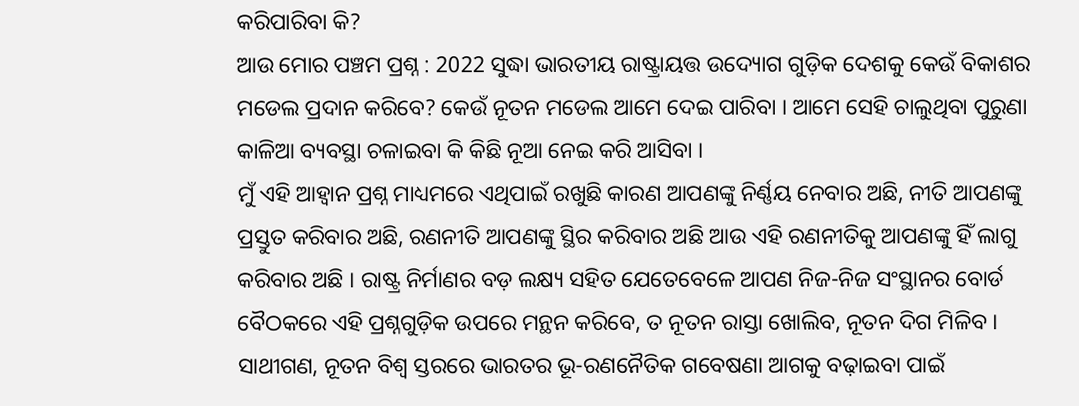କରିପାରିବା କି?
ଆଉ ମୋର ପଞ୍ଚମ ପ୍ରଶ୍ନ : 2022 ସୁଦ୍ଧା ଭାରତୀୟ ରାଷ୍ଟ୍ରାୟତ୍ତ ଉଦ୍ୟୋଗ ଗୁଡ଼ିକ ଦେଶକୁ କେଉଁ ବିକାଶର ମଡେଲ ପ୍ରଦାନ କରିବେ? କେଉଁ ନୂତନ ମଡେଲ ଆମେ ଦେଇ ପାରିବା । ଆମେ ସେହି ଚାଲୁଥିବା ପୁରୁଣା କାଳିଆ ବ୍ୟବସ୍ଥା ଚଳାଇବା କି କିଛି ନୂଆ ନେଇ କରି ଆସିବା ।
ମୁଁ ଏହି ଆହ୍ୱାନ ପ୍ରଶ୍ନ ମାଧ୍ୟମରେ ଏଥିପାଇଁ ରଖୁଛି କାରଣ ଆପଣଙ୍କୁ ନିର୍ଣ୍ଣୟ ନେବାର ଅଛି, ନୀତି ଆପଣଙ୍କୁ ପ୍ରସ୍ତୁତ କରିବାର ଅଛି, ରଣନୀତି ଆପଣଙ୍କୁ ସ୍ଥିର କରିବାର ଅଛି ଆଉ ଏହି ରଣନୀତିକୁ ଆପଣଙ୍କୁ ହିଁ ଲାଗୁ କରିବାର ଅଛି । ରାଷ୍ଟ୍ର ନିର୍ମାଣର ବଡ଼ ଲକ୍ଷ୍ୟ ସହିତ ଯେତେବେଳେ ଆପଣ ନିଜ-ନିଜ ସଂସ୍ଥାନର ବୋର୍ଡ ବୈଠକରେ ଏହି ପ୍ରଶ୍ନଗୁଡ଼ିକ ଉପରେ ମନ୍ଥନ କରିବେ, ତ ନୂତନ ରାସ୍ତା ଖୋଲିବ, ନୂତନ ଦିଗ ମିଳିବ ।
ସାଥୀଗଣ, ନୂତନ ବିଶ୍ୱ ସ୍ତରରେ ଭାରତର ଭୂ-ରଣନୈତିକ ଗବେଷଣା ଆଗକୁ ବଢ଼ାଇବା ପାଇଁ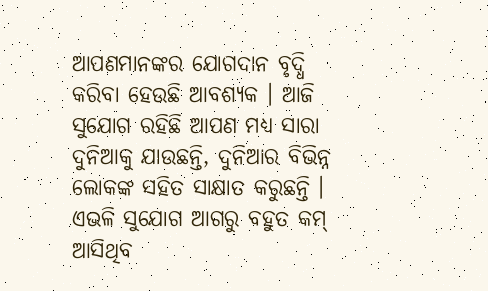ଆପଣମାନଙ୍କର ଯୋଗଦାନ ବୃଦ୍ଧି କରିବା ହେଉଛି ଆବଶ୍ୟକ । ଆଜି ସୁଯୋଗ ରହିଛି ଆପଣ ମଧ୍ୟ ସାରା ଦୁନିଆକୁ ଯାଉଛନ୍ତି, ଦୁନିଆର ବିଭିନ୍ନ ଲୋକଙ୍କ ସହିତ ସାକ୍ଷାତ କରୁଛନ୍ତି । ଏଭଳି ସୁଯୋଗ ଆଗରୁ ବହୁତ କମ୍ ଆସିଥିବ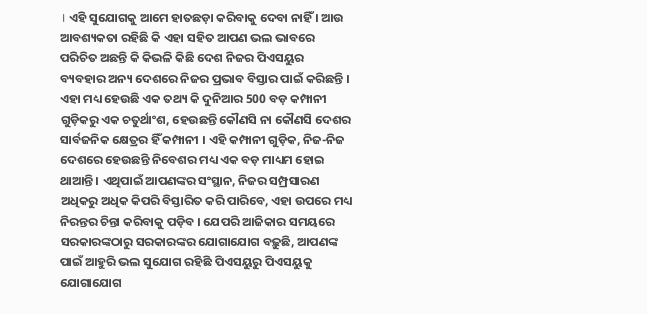। ଏହି ସୁଯୋଗକୁ ଆମେ ହାତଛଡ଼ା କରିବାକୁ ଦେବା ନାହିଁ । ଆଉ ଆବଶ୍ୟକତା ରହିଛି କି ଏହା ସହିତ ଆପଣ ଭଲ ଭାବରେ ପରିଚିତ ଅଛନ୍ତି କି କିଭଳି କିଛି ଦେଶ ନିଜର ପିଏସୟୁର ବ୍ୟବହାର ଅନ୍ୟ ଦେଶରେ ନିଜର ପ୍ରଭାବ ବିସ୍ତାର ପାଇଁ କରିଛନ୍ତି ।
ଏହା ମଧ୍ୟ ହେଉଛି ଏକ ତଥ୍ୟ କି ଦୁନିଆର 500 ବଡ଼ କମ୍ପାନୀ ଗୁଡ଼ିକରୁ ଏକ ଚତୁର୍ଥାଂଶ, ହେଉଛନ୍ତି କୌଣସି ନା କୌଣସି ଦେଶର ସାର୍ବଜନିକ କ୍ଷେତ୍ରର ହିଁ କମ୍ପାନୀ । ଏହି କମ୍ପାନୀ ଗୁଡ଼ିକ, ନିଜ-ନିଜ ଦେଶରେ ହେଉଛନ୍ତି ନିବେଶର ମଧ୍ୟ ଏକ ବଡ଼ ମାଧ୍ୟମ ହୋଇ ଥାଆନ୍ତି । ଏଥିପାଇଁ ଆପଣଙ୍କର ସଂସ୍ଥାନ, ନିଜର ସମ୍ପ୍ରସାରଣ ଅଧିକରୁ ଅଧିକ କିପରି ବିସ୍ତାରିତ କରି ପାରିବେ, ଏହା ଉପରେ ମଧ୍ୟ ନିରନ୍ତର ଚିନ୍ତା କରିବାକୁ ପଡ଼ିବ । ଯେପରି ଆଜିକାର ସମୟରେ ସରକାରଙ୍କଠାରୁ ସରକାରଙ୍କର ଯୋଗାଯୋଗ ବଢ଼ୁଛି, ଆପଣଙ୍କ ପାଇଁ ଆହୁରି ଭଲ ସୁଯୋଗ ରହିଛି ପିଏସୟୁରୁ ପିଏସୟୁକୁ ଯୋଗାଯୋଗ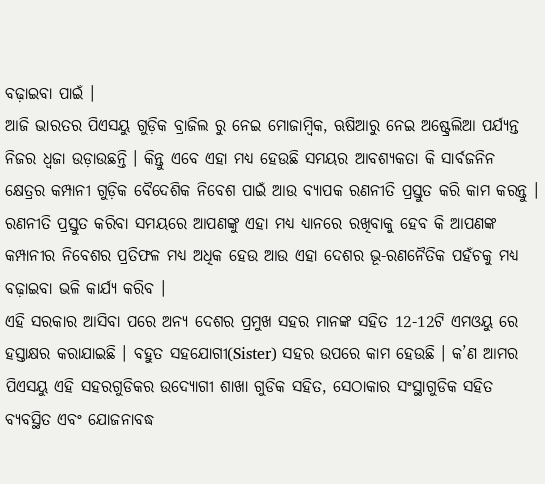ବଢ଼ାଇବା ପାଇଁ ।
ଆଜି ଭାରତର ପିଏସୟୁ ଗୁଡ଼ିକ ବ୍ରାଜିଲ ରୁ ନେଇ ମୋଜାମ୍ବିକ, ଋଷିଆରୁ ନେଇ ଅଷ୍ଟ୍ରେଲିଆ ପର୍ଯ୍ୟନ୍ତ ନିଜର ଧ୍ୱଜା ଉଡ଼ାଉଛନ୍ତି । କିନ୍ତୁ ଏବେ ଏହା ମଧ୍ୟ ହେଉଛି ସମୟର ଆବଶ୍ୟକତା କି ସାର୍ବଜନିନ କ୍ଷେତ୍ରର କମ୍ପାନୀ ଗୁଡ଼ିକ ବୈଦେଶିକ ନିବେଶ ପାଇଁ ଆଉ ବ୍ୟାପକ ରଣନୀତି ପ୍ରସ୍ତୁତ କରି କାମ କରନ୍ତୁ । ରଣନୀତି ପ୍ରସ୍ତୁତ କରିବା ସମୟରେ ଆପଣଙ୍କୁ ଏହା ମଧ୍ୟ ଧ୍ୟାନରେ ରଖିବାକୁ ହେବ କି ଆପଣଙ୍କ କମ୍ପାନୀର ନିବେଶର ପ୍ରତିଫଳ ମଧ୍ୟ ଅଧିକ ହେଉ ଆଉ ଏହା ଦେଶର ଭୂ-ରଣନୈତିକ ପହଁଚକୁ ମଧ୍ୟ ବଢ଼ାଇବା ଭଳି କାର୍ଯ୍ୟ କରିବ ।
ଏହି ସରକାର ଆସିବା ପରେ ଅନ୍ୟ ଦେଶର ପ୍ରମୁଖ ସହର ମାନଙ୍କ ସହିତ 12-12ଟି ଏମଓୟୁ ରେ ହସ୍ତାକ୍ଷର କରାଯାଇଛି । ବହୁତ ସହଯୋଗୀ(Sister) ସହର ଉପରେ କାମ ହେଉଛି । କ’ଣ ଆମର ପିଏସୟୁ ଏହି ସହରଗୁଡିକର ଉଦ୍ୟୋଗୀ ଶାଖା ଗୁଡିକ ସହିତ, ସେଠାକାର ସଂସ୍ଥାଗୁଡିକ ସହିତ ବ୍ୟବସ୍ଥିତ ଏବଂ ଯୋଜନାବଦ୍ଧ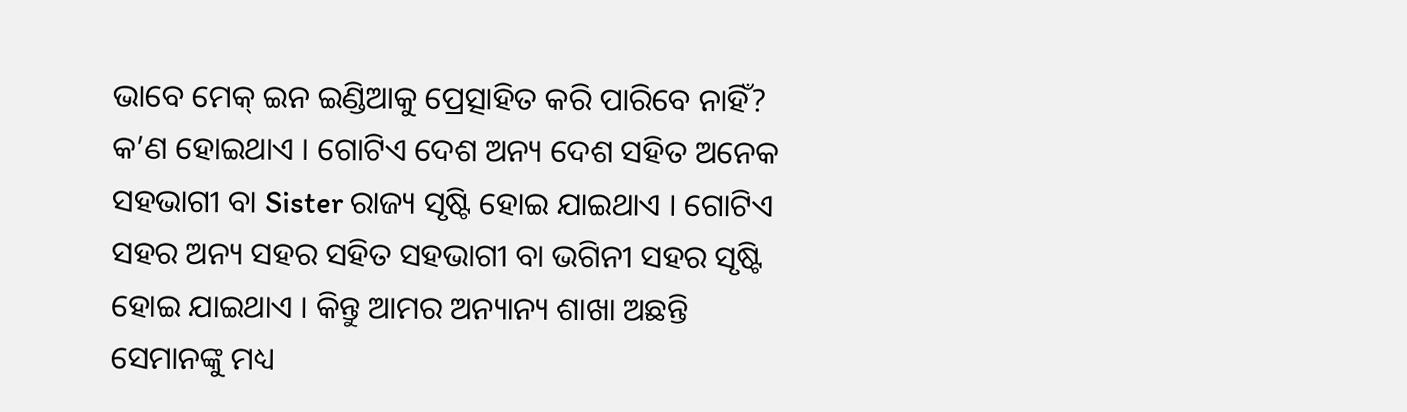ଭାବେ ମେକ୍ ଇନ ଇଣ୍ଡିଆକୁ ପ୍ରେତ୍ସାହିତ କରି ପାରିବେ ନାହିଁ?
କ’ଣ ହୋଇଥାଏ । ଗୋଟିଏ ଦେଶ ଅନ୍ୟ ଦେଶ ସହିତ ଅନେକ ସହଭାଗୀ ବା Sister ରାଜ୍ୟ ସୃଷ୍ଟି ହୋଇ ଯାଇଥାଏ । ଗୋଟିଏ ସହର ଅନ୍ୟ ସହର ସହିତ ସହଭାଗୀ ବା ଭଗିନୀ ସହର ସୃଷ୍ଟି ହୋଇ ଯାଇଥାଏ । କିନ୍ତୁ ଆମର ଅନ୍ୟାନ୍ୟ ଶାଖା ଅଛନ୍ତି ସେମାନଙ୍କୁ ମଧ୍ୟ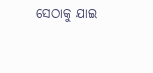ସେଠାକୁ ଯାଇ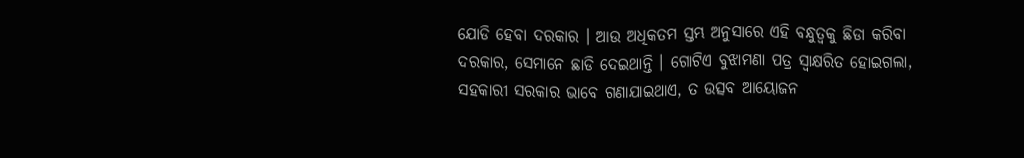ଯୋଡି ହେବା ଦରକାର । ଆଉ ଅଧିକତମ ସ୍ତମ୍ଭ ଅନୁସାରେ ଏହି ବନ୍ଧୁତ୍ୱକୁ ଛିଡା କରିବା ଦରକାର, ସେମାନେ ଛାଡି ଦେଇଥାନ୍ତି । ଗୋଟିଏ ବୁଝାମଣା ପତ୍ର ସ୍ୱାକ୍ଷରିତ ହୋଇଗଲା, ସହକାରୀ ସରକାର ଭାବେ ଗଣାଯାଇଥାଏ, ତ ଉତ୍ସବ ଆୟୋଜନ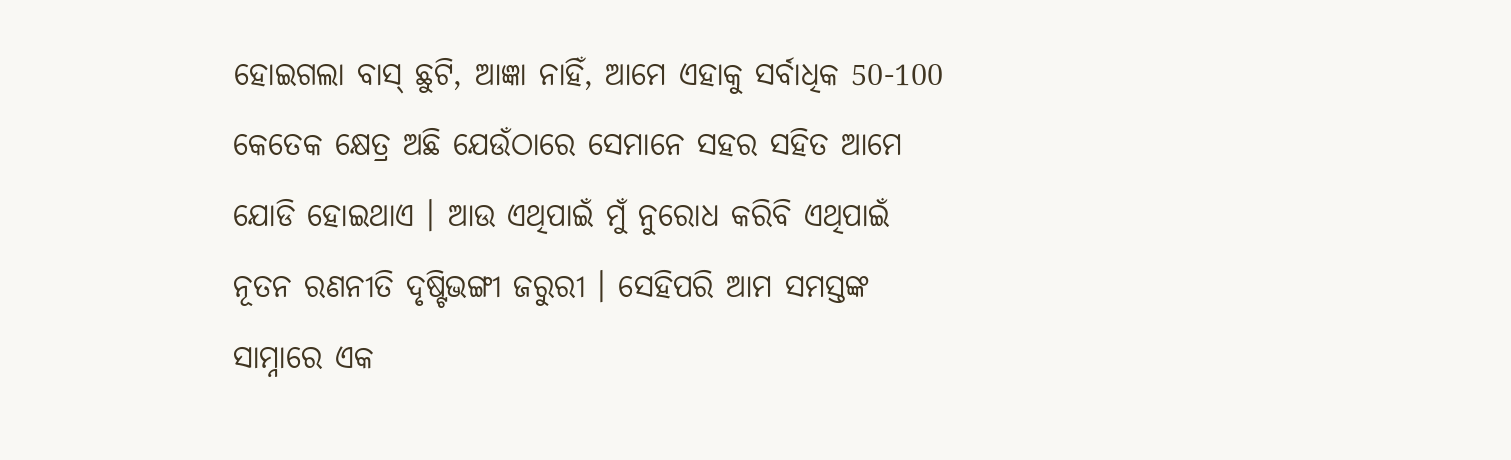ହୋଇଗଲା ବାସ୍ ଛୁଟି, ଆଜ୍ଞା ନାହିଁ, ଆମେ ଏହାକୁ ସର୍ବାଧିକ 50-100 କେତେକ କ୍ଷେତ୍ର ଅଛି ଯେଉଁଠାରେ ସେମାନେ ସହର ସହିତ ଆମେ ଯୋଡି ହୋଇଥାଏ । ଆଉ ଏଥିପାଇଁ ମୁଁ ନୁରୋଧ କରିବି ଏଥିପାଇଁ ନୂତନ ରଣନୀତି ଦୃଷ୍ଟିଭଙ୍ଗୀ ଜରୁରୀ । ସେହିପରି ଆମ ସମସ୍ତଙ୍କ ସାମ୍ନାରେ ଏକ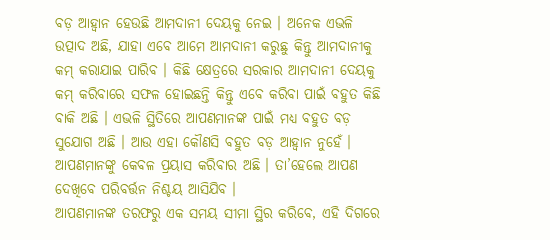ବଡ଼ ଆହ୍ୱାନ ହେଉଛି ଆମଦାନୀ ଦେୟକୁ ନେଇ । ଅନେକ ଏଭଳି ଉତ୍ପାଦ ଅଛି, ଯାହା ଏବେ ଆମେ ଆମଦାନୀ କରୁଛୁ କିନ୍ତୁ ଆମଦାନୀକୁ କମ୍ କରାଯାଇ ପାରିବ । କିଛି କ୍ଷେତ୍ରରେ ସରକାର ଆମଦାନୀ ଦେୟକୁ କମ୍ କରିବାରେ ସଫଳ ହୋଇଛନ୍ତି କିନ୍ତୁ ଏବେ କରିବା ପାଇଁ ବହୁତ କିଛି ବାକି ଅଛି । ଏଭଳି ସ୍ଥିତିରେ ଆପଣମାନଙ୍କ ପାଇଁ ମଧ୍ୟ ବହୁତ ବଡ଼ ସୁଯୋଗ ଅଛି । ଆଉ ଏହା କୌଣସି ବହୁତ ବଡ଼ ଆହ୍ୱାନ ନୁହେଁ । ଆପଣମାନଙ୍କୁ କେବଳ ପ୍ରୟାସ କରିବାର ଅଛି । ତା’ହେଲେ ଆପଣ ଦେଖିବେ ପରିବର୍ତ୍ତନ ନିଶ୍ଚୟ ଆସିଯିବ ।
ଆପଣମାନଙ୍କ ତରଫରୁ ଏକ ସମୟ ସୀମା ସ୍ଥିର କରିବେ, ଏହି ଦିଗରେ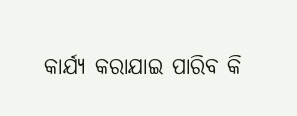କାର୍ଯ୍ୟ କରାଯାଇ ପାରିବ କି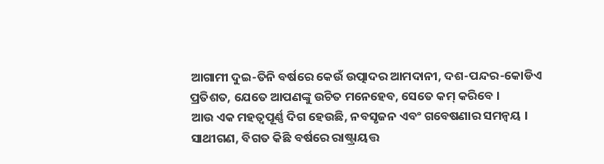ଆଗାମୀ ଦୁଇ-ତିନି ବର୍ଷରେ କେଉଁ ଉତ୍ପାଦର ଆମଦାନୀ, ଦଶ-ପନ୍ଦର-କୋଡିଏ ପ୍ରତିଶତ, ଯେତେ ଆପଣଙ୍କୁ ଉଚିତ ମନେହେବ, ସେତେ କମ୍ କରିବେ ।
ଆଉ ଏକ ମହତ୍ୱପୂର୍ଣ୍ଣ ଦିଗ ହେଉଛି, ନବସୃଜନ ଏବଂ ଗବେଷଣାର ସମନ୍ୱୟ ।
ସାଥୀଗଣ, ବିଗତ କିଛି ବର୍ଷରେ ରାଷ୍ଟ୍ରାୟତ୍ତ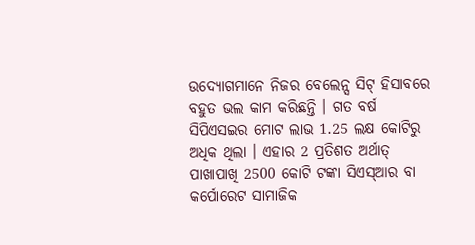ଉଦ୍ୟୋଗମାନେ ନିଜର ବେଲେନ୍ସ ସିଟ୍ ହିସାବରେ ବହୁତ ଭଲ କାମ କରିଛନ୍ତି । ଗତ ବର୍ଷ ସିପିଏସଇର ମୋଟ ଲାଭ 1.25 ଲକ୍ଷ କୋଟିରୁ ଅଧିକ ଥିଲା । ଏହାର 2 ପ୍ରତିଶତ ଅର୍ଥାତ୍ ପାଖାପାଖି 2500 କୋଟି ଟଙ୍କା ସିଏସ୍ଆର ବା କର୍ପୋରେଟ ସାମାଜିକ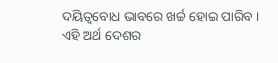ଦୟିତ୍ୱବୋଧ ଭାବରେ ଖର୍ଚ୍ଚ ହୋଇ ପାରିବ ।
ଏହି ଅର୍ଥ ଦେଶର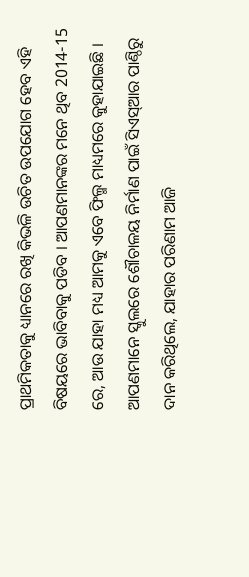ପ୍ରାଥମିକତାକୁ ଧ୍ୟାନରେ ରଖି କିଭଳି ଉଚିତ ଉପଯୋଗ ହେବ ଏହି ବିଷୟରେ ଭାବିବାକୁ ପଡିବ । ଆପଣମାନଙ୍କର ମନେ ଥିବ 2014-15 ରେ, ଆଉ ଯାହା ମଧ୍ୟ ଆମକୁ ଏବେ ଫିଲ୍ମ ମାଧ୍ୟମରେ କୁହାଯାଇଛି । ଆପଣମାନେ ସ୍କୁଲରେ ଶୌଚାଳୟ ନିର୍ମାଣ ପାଇଁ ସିଏସ୍ଆର ପାଣ୍ଠିରୁ ଦାନ କରିଥିଲେ, ଯାହାର ପରିଣାମ ଆଜି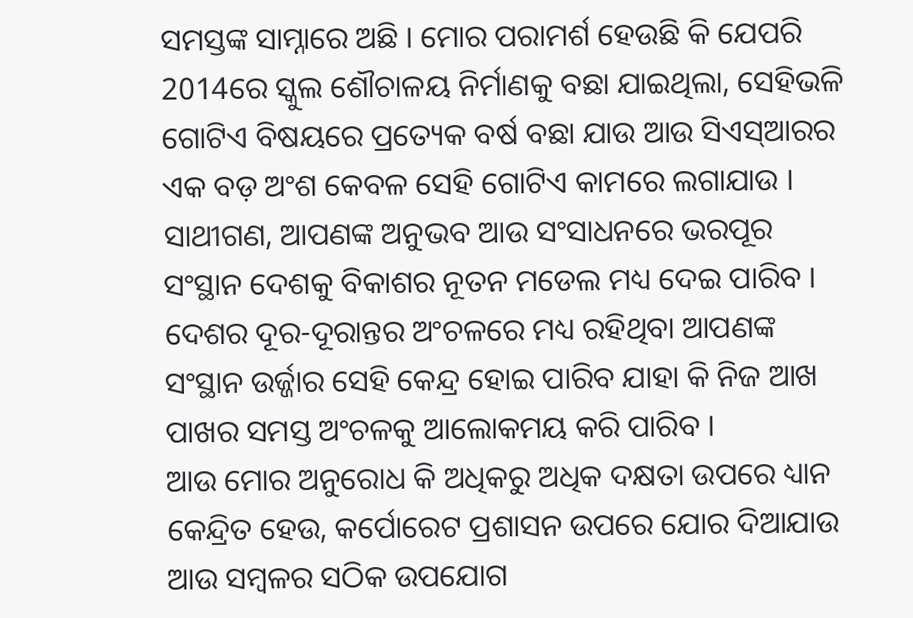ସମସ୍ତଙ୍କ ସାମ୍ନାରେ ଅଛି । ମୋର ପରାମର୍ଶ ହେଉଛି କି ଯେପରି 2014ରେ ସ୍କୁଲ ଶୌଚାଳୟ ନିର୍ମାଣକୁ ବଛା ଯାଇଥିଲା, ସେହିଭଳି ଗୋଟିଏ ବିଷୟରେ ପ୍ରତ୍ୟେକ ବର୍ଷ ବଛା ଯାଉ ଆଉ ସିଏସ୍ଆରର ଏକ ବଡ଼ ଅଂଶ କେବଳ ସେହି ଗୋଟିଏ କାମରେ ଲଗାଯାଉ ।
ସାଥୀଗଣ, ଆପଣଙ୍କ ଅନୁଭବ ଆଉ ସଂସାଧନରେ ଭରପୂର ସଂସ୍ଥାନ ଦେଶକୁ ବିକାଶର ନୂତନ ମଡେଲ ମଧ୍ୟ ଦେଇ ପାରିବ । ଦେଶର ଦୂର-ଦୂରାନ୍ତର ଅଂଚଳରେ ମଧ୍ୟ ରହିଥିବା ଆପଣଙ୍କ ସଂସ୍ଥାନ ଉର୍ଜ୍ଜାର ସେହି କେନ୍ଦ୍ର ହୋଇ ପାରିବ ଯାହା କି ନିଜ ଆଖ ପାଖର ସମସ୍ତ ଅଂଚଳକୁ ଆଲୋକମୟ କରି ପାରିବ ।
ଆଉ ମୋର ଅନୁରୋଧ କି ଅଧିକରୁ ଅଧିକ ଦକ୍ଷତା ଉପରେ ଧ୍ୟାନ କେନ୍ଦ୍ରିତ ହେଉ, କର୍ପୋରେଟ ପ୍ରଶାସନ ଉପରେ ଯୋର ଦିଆଯାଉ ଆଉ ସମ୍ବଳର ସଠିକ ଉପଯୋଗ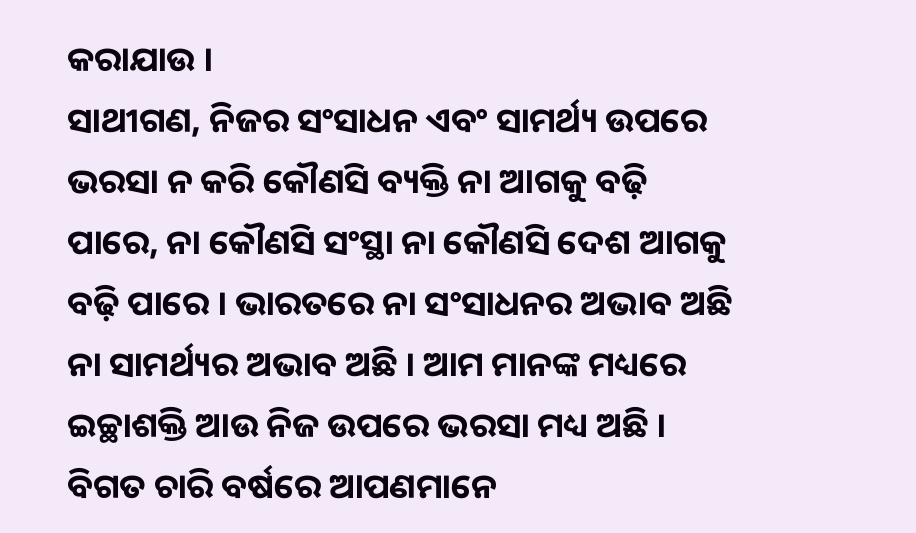କରାଯାଉ ।
ସାଥୀଗଣ, ନିଜର ସଂସାଧନ ଏବଂ ସାମର୍ଥ୍ୟ ଉପରେ ଭରସା ନ କରି କୌଣସି ବ୍ୟକ୍ତି ନା ଆଗକୁ ବଢ଼ି ପାରେ, ନା କୌଣସି ସଂସ୍ଥା ନା କୌଣସି ଦେଶ ଆଗକୁ ବଢ଼ି ପାରେ । ଭାରତରେ ନା ସଂସାଧନର ଅଭାବ ଅଛି ନା ସାମର୍ଥ୍ୟର ଅଭାବ ଅଛି । ଆମ ମାନଙ୍କ ମଧ୍ୟରେ ଇଚ୍ଛାଶକ୍ତି ଆଉ ନିଜ ଉପରେ ଭରସା ମଧ୍ୟ ଅଛି । ବିଗତ ଚାରି ବର୍ଷରେ ଆପଣମାନେ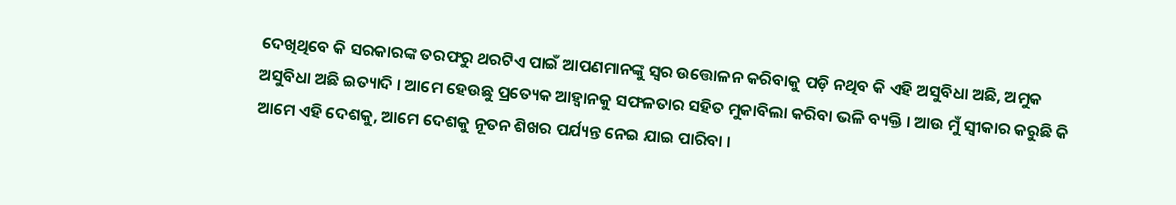ଦେଖିଥିବେ କି ସରକାରଙ୍କ ତରଫରୁ ଥରଟିଏ ପାଇଁ ଆପଣମାନଙ୍କୁ ସ୍ୱର ଉତ୍ତୋଳନ କରିବାକୁ ପଡ଼ି ନଥିବ କି ଏହି ଅସୁବିଧା ଅଛି, ଅମୁକ ଅସୁବିଧା ଅଛି ଇତ୍ୟାଦି । ଆମେ ହେଉଛୁ ପ୍ରତ୍ୟେକ ଆହ୍ୱାନକୁ ସଫଳତାର ସହିତ ମୁକାବିଲା କରିବା ଭଳି ବ୍ୟକ୍ତି । ଆଉ ମୁଁ ସ୍ୱୀକାର କରୁଛି କି ଆମେ ଏହି ଦେଶକୁ, ଆମେ ଦେଶକୁ ନୂତନ ଶିଖର ପର୍ଯ୍ୟନ୍ତ ନେଇ ଯାଇ ପାରିବା ।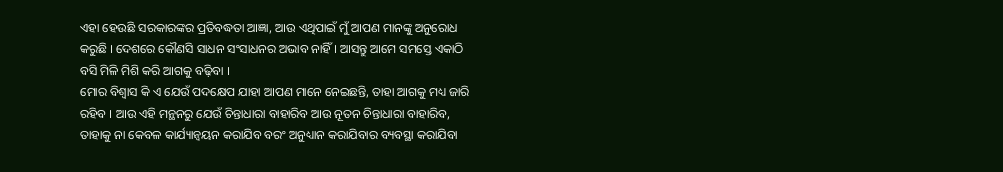ଏହା ହେଉଛି ସରକାରଙ୍କର ପ୍ରତିବଦ୍ଧତା ଆଜ୍ଞା, ଆଉ ଏଥିପାଇଁ ମୁଁ ଆପଣ ମାନଙ୍କୁ ଅନୁରୋଧ କରୁଛି । ଦେଶରେ କୌଣସି ସାଧନ ସଂସାଧନର ଅଭାବ ନାହିଁ । ଆସନ୍ତୁ ଆମେ ସମସ୍ତେ ଏକାଠି ବସି ମିଳି ମିଶି କରି ଆଗକୁ ବଢ଼ିବା ।
ମୋର ବିଶ୍ୱାସ କି ଏ ଯେଉଁ ପଦକ୍ଷେପ ଯାହା ଆପଣ ମାନେ ନେଇଛନ୍ତି, ତାହା ଆଗକୁ ମଧ୍ୟ ଜାରି ରହିବ । ଆଉ ଏହି ମନ୍ଥନରୁ ଯେଉଁ ଚିନ୍ତାଧାରା ବାହାରିବ ଆଉ ନୂତନ ଚିନ୍ତାଧାରା ବାହାରିବ, ତାହାକୁ ନା କେବଳ କାର୍ଯ୍ୟାନ୍ୱୟନ କରାଯିବ ବରଂ ଅନୁଧ୍ୟାନ କରାଯିବାର ବ୍ୟବସ୍ଥା କରାଯିବା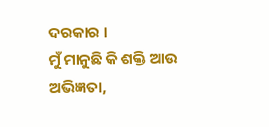ଦରକାର ।
ମୁଁ ମାନୁଛି କି ଶକ୍ତି ଆଉ ଅଭିଜ୍ଞତା,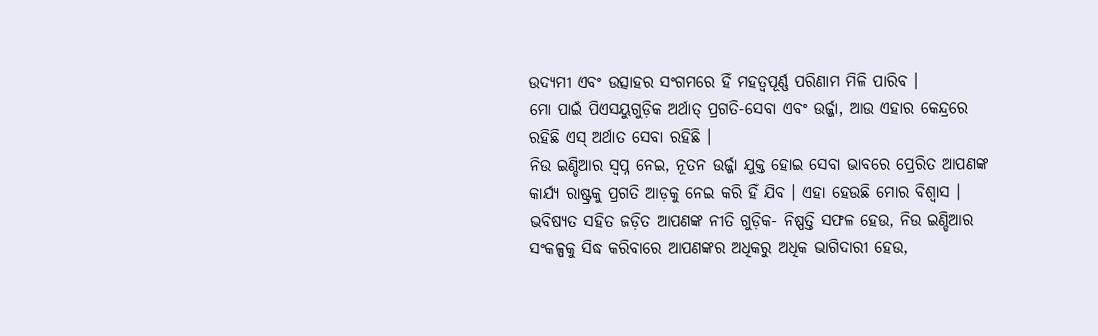ଉଦ୍ୟମୀ ଏବଂ ଉତ୍ସାହର ସଂଗମରେ ହିଁ ମହତ୍ୱପୂର୍ଣ୍ଣ ପରିଣାମ ମିଳି ପାରିବ ।
ମୋ ପାଇଁ ପିଏସୟୁଗୁଡ଼ିକ ଅର୍ଥାତ୍ ପ୍ରଗତି-ସେବା ଏବଂ ଉର୍ଜ୍ଜା, ଆଉ ଏହାର କେନ୍ଦ୍ରରେ ରହିଛି ଏସ୍ ଅର୍ଥାତ ସେବା ରହିଛି ।
ନିଉ ଇଣ୍ଡିଆର ସ୍ୱପ୍ନ ନେଇ, ନୂତନ ଉର୍ଜ୍ଜା ଯୁକ୍ତ ହୋଇ ସେବା ଭାବରେ ପ୍ରେରିତ ଆପଣଙ୍କ କାର୍ଯ୍ୟ ରାଷ୍ଟ୍ରକୁ ପ୍ରଗତି ଆଡ଼କୁ ନେଇ କରି ହିଁ ଯିବ । ଏହା ହେଉଛି ମୋର ବିଶ୍ୱାସ ।
ଭବିଷ୍ୟତ ସହିତ ଜଡ଼ିତ ଆପଣଙ୍କ ନୀତି ଗୁଡ଼ିକ- ନିଷ୍ପତ୍ତି ସଫଳ ହେଉ, ନିଉ ଇଣ୍ଡିଆର ସଂକଳ୍ପକୁ ସିଦ୍ଧ କରିବାରେ ଆପଣଙ୍କର ଅଧିକରୁ ଅଧିକ ଭାଗିଦାରୀ ହେଉ,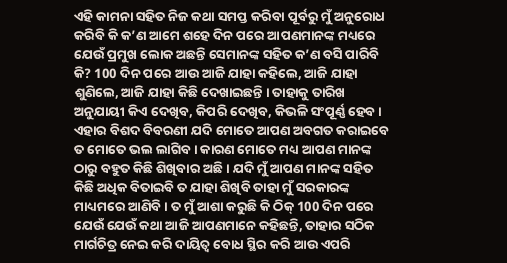ଏହି କାମନା ସହିତ ନିଜ କଥା ସମପ୍ତ କରିବା ପୂର୍ବରୁ ମୁଁ ଅନୁରୋଧ କରିବି କି କ’ଣ ଆମେ ଶହେ ଦିନ ପରେ ଆପଣମାନଙ୍କ ମଧ୍ୟରେ ଯେଉଁ ପ୍ରମୁଖ ଲୋକ ଅଛନ୍ତି ସେମାନଙ୍କ ସହିତ କ’ଣ ବସି ପାରିବି କି? 100 ଦିନ ପରେ ଆଉ ଆଜି ଯାହା କହିଲେ, ଆଜି ଯାହା ଶୁଣିଲେ, ଆଜି ଯାହା କିଛି ଦେଖାଇଛନ୍ତି । ତାହାକୁ ତାରିଖ ଅନୁଯାୟୀ କିଏ ଦେଖିବ, କିପରି ଦେଖିବ, କିଭଳି ସଂପୂର୍ଣ୍ଣ ହେବ । ଏହାର ବିଶଦ ବିବରଣୀ ଯଦି ମୋତେ ଆପଣ ଅବଗତ କରାଇବେ ତ ମୋତେ ଭଲ ଲାଗିବ । କାରଣ ମୋତେ ମଧ୍ୟ ଆପଣ ମାନଙ୍କ ଠାରୁ ବହୁତ କିଛି ଶିଖିବାର ଅଛି । ଯଦି ମୁଁ ଆପଣ ମାନଙ୍କ ସହିତ କିଛି ଅଧିକ ବିତାଇବି ତ ଯାହା ଶିଖିବି ତାହା ମୁଁ ସରକାରଙ୍କ ମାଧ୍ୟମରେ ଆଣିବି । ତ ମୁଁ ଆଶା କରୁଛି କି ଠିକ୍ 100 ଦିନ ପରେ ଯେଉଁ ଯେଉଁ କଥା ଆଜି ଆପଣମାନେ କହିଛନ୍ତି, ତାହାର ସଠିକ ମାର୍ଗଚିତ୍ର ନେଇ କରି ଦାୟିତ୍ୱ ବୋଧ ସ୍ଥିର କରି ଆଉ ଏପରି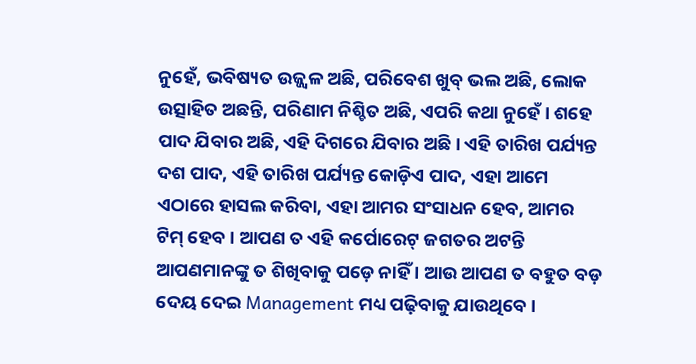ନୁହେଁ, ଭବିଷ୍ୟତ ଉଜ୍ଜ୍ୱଳ ଅଛି, ପରିବେଶ ଖୁବ୍ ଭଲ ଅଛି, ଲୋକ ଉତ୍ସାହିତ ଅଛନ୍ତି, ପରିଣାମ ନିଶ୍ଚିତ ଅଛି, ଏପରି କଥା ନୁହେଁ । ଶହେ ପାଦ ଯିବାର ଅଛି, ଏହି ଦିଗରେ ଯିବାର ଅଛି । ଏହି ତାରିଖ ପର୍ଯ୍ୟନ୍ତ ଦଶ ପାଦ, ଏହି ତାରିଖ ପର୍ଯ୍ୟନ୍ତ କୋଡ଼ିଏ ପାଦ, ଏହା ଆମେ ଏଠାରେ ହାସଲ କରିବା, ଏହା ଆମର ସଂସାଧନ ହେବ, ଆମର ଟିମ୍ ହେବ । ଆପଣ ତ ଏହି କର୍ପୋରେଟ୍ ଜଗତର ଅଟନ୍ତି ଆପଣମାନଙ୍କୁ ତ ଶିଖିବାକୁ ପଡ଼େ ନାହିଁ । ଆଉ ଆପଣ ତ ବହୁତ ବଡ଼ ଦେୟ ଦେଇ Management ମଧ୍ୟ ପଢ଼ିବାକୁ ଯାଉଥିବେ ।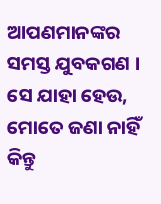ଆପଣମାନଙ୍କର ସମସ୍ତ ଯୁବକଗଣ । ସେ ଯାହା ହେଉ, ମୋତେ ଜଣା ନାହିଁ କିନ୍ତୁ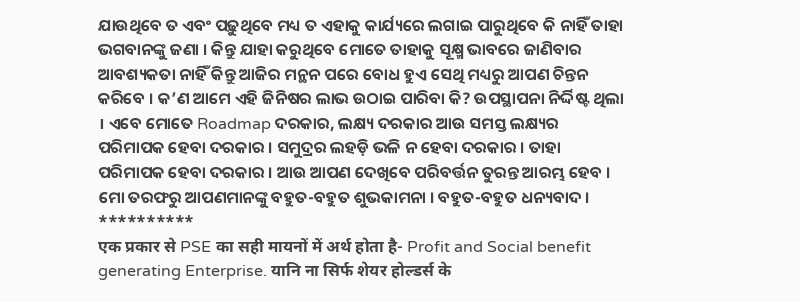ଯାଉଥିବେ ତ ଏବଂ ପଢ଼ୁଥିବେ ମଧ୍ୟ ତ ଏହାକୁ କାର୍ଯ୍ୟରେ ଲଗାଇ ପାରୁଥିବେ କି ନାହିଁ ତାହା ଭଗବାନଙ୍କୁ ଜଣା । କିନ୍ତୁ ଯାହା କରୁଥିବେ ମୋତେ ତାହାକୁ ସୂକ୍ଷ୍ମ ଭାବରେ ଜାଣିବାର ଆବଶ୍ୟକତା ନାହିଁ କିନ୍ତୁ ଆଜିର ମନ୍ଥନ ପରେ ବୋଧ ହୁଏ ସେଥି ମଧ୍ୟରୁ ଆପଣ ଚିନ୍ତନ କରିବେ । କ’ଣ ଆମେ ଏହି ଜିନିଷର ଲାଭ ଉଠାଇ ପାରିବା କି? ଉପସ୍ଥାପନା ନିର୍ଦ୍ଦିଷ୍ଟ ଥିଲା । ଏବେ ମୋତେ Roadmap ଦରକାର, ଲକ୍ଷ୍ୟ ଦରକାର ଆଉ ସମସ୍ତ ଲକ୍ଷ୍ୟର ପରିମାପକ ହେବା ଦରକାର । ସମୁଦ୍ରର ଲହଡ଼ି ଭଳି ନ ହେବା ଦରକାର । ତାହା ପରିମାପକ ହେବା ଦରକାର । ଆଉ ଆପଣ ଦେଖିବେ ପରିବର୍ତ୍ତନ ତୁରନ୍ତ ଆରମ୍ଭ ହେବ ।
ମୋ ତରଫରୁ ଆପଣମାନଙ୍କୁ ବହୁତ-ବହୁତ ଶୁଭକାମନା । ବହୁତ-ବହୁତ ଧନ୍ୟବାଦ ।
**********
एक प्रकार से PSE का सही मायनों में अर्थ होता है- Profit and Social benefit generating Enterprise. यानि ना सिर्फ शेयर होल्डर्स के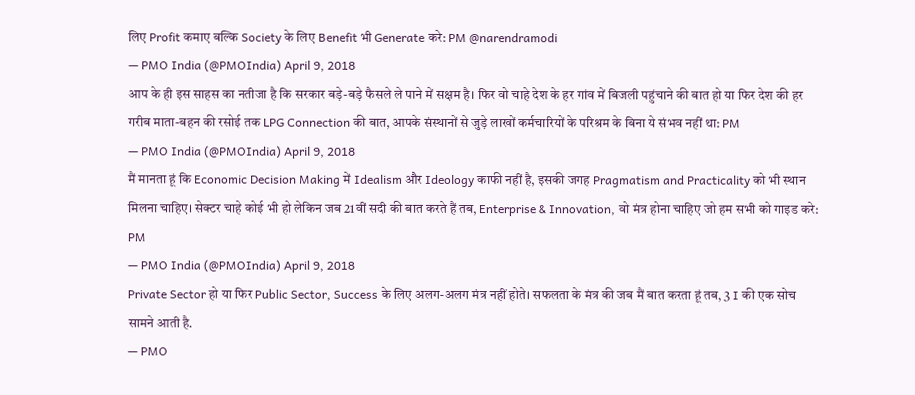लिए Profit कमाए बल्कि Society के लिए Benefit भी Generate करे: PM @narendramodi
— PMO India (@PMOIndia) April 9, 2018
आप के ही इस साहस का नतीजा है कि सरकार बड़े-बड़े फैसले ले पाने में सक्षम है। फिर वो चाहे देश के हर गांव में बिजली पहुंचाने की बात हो या फिर देश की हर गरीब माता-बहन की रसोई तक LPG Connection की बात, आपके संस्थानों से जुड़े लाखों कर्मचारियों के परिश्रम के बिना ये संभव नहीं था: PM
— PMO India (@PMOIndia) April 9, 2018
मैं मानता हूं कि Economic Decision Making में Idealism और Ideology काफी नहीं है, इसकी जगह Pragmatism and Practicality को भी स्थान मिलना चाहिए। सेक्टर चाहे कोई भी हो लेकिन जब 21वीं सदी की बात करते हैं तब, Enterprise & Innovation, वो मंत्र होना चाहिए जो हम सभी को गाइड करे: PM
— PMO India (@PMOIndia) April 9, 2018
Private Sector हो या फिर Public Sector, Success के लिए अलग-अलग मंत्र नहीं होते। सफलता के मंत्र की जब मैं बात करता हूं तब, 3 I की एक सोच सामने आती है.
— PMO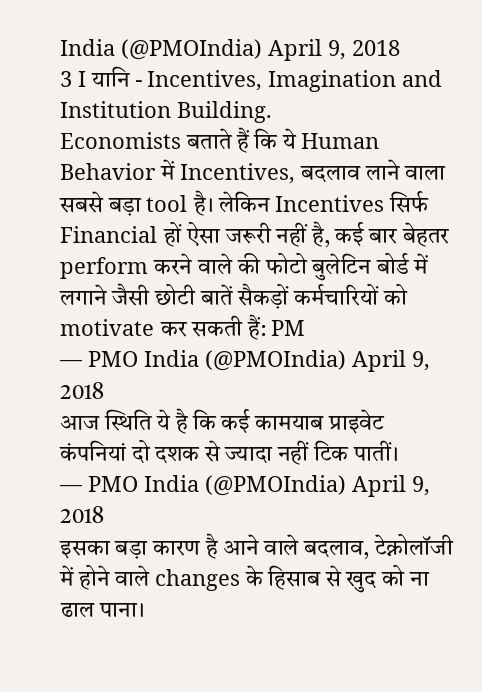India (@PMOIndia) April 9, 2018
3 I यानि - Incentives, Imagination and Institution Building.
Economists बताते हैं कि ये Human Behavior में Incentives, बदलाव लाने वाला सबसे बड़ा tool है। लेकिन Incentives सिर्फ Financial हों ऐसा जरूरी नहीं है, कई बार बेहतर perform करने वाले की फोटो बुलेटिन बोर्ड में लगाने जैसी छोटी बातें सैकड़ों कर्मचारियों को motivate कर सकती हैं: PM
— PMO India (@PMOIndia) April 9, 2018
आज स्थिति ये है कि कई कामयाब प्राइवेट कंपनियां दो दशक से ज्यादा नहीं टिक पातीं।
— PMO India (@PMOIndia) April 9, 2018
इसका बड़ा कारण है आने वाले बदलाव, टेक्नोलॉजी में होने वाले changes के हिसाब से खुद को ना ढाल पाना।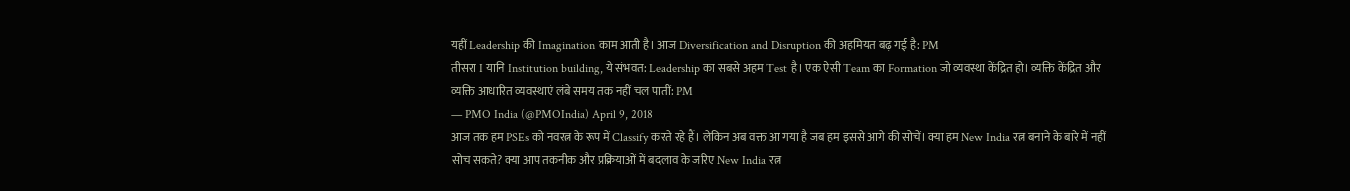यहीं Leadership की Imagination काम आती है। आज Diversification and Disruption की अहमियत बढ़ गई है: PM
तीसरा I यानि Institution building, ये संभवत: Leadership का सबसे अहम Test है। एक ऐसी Team का Formation जो व्यवस्था केंद्रित हो। व्यक्ति केंद्रित और व्यक्ति आधारित व्यवस्थाएं लंबे समय तक नहीं चल पातीं: PM
— PMO India (@PMOIndia) April 9, 2018
आज तक हम PSEs को नवरत्न के रूप में Classify करते रहे हैं। लेकिन अब वक्त आ गया है जब हम इससे आगे की सोचें। क्या हम New India रत्न बनाने के बारे में नहीं सोच सकते? क्या आप तकनीक और प्रक्रियाओं में बदलाव के जरिए New India रत्न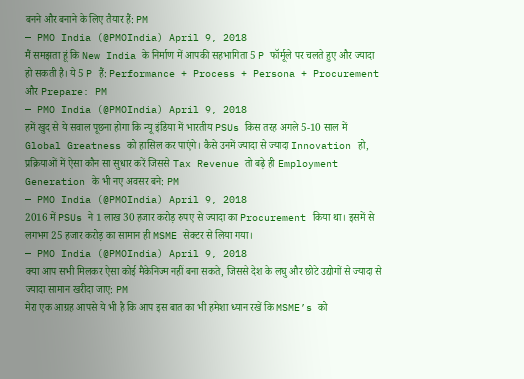बनने और बनाने के लिए तैयार हैं: PM
— PMO India (@PMOIndia) April 9, 2018
मैं समझता हूं कि New India के निर्माण में आपकी सहभागिता 5 P फॉर्मूले पर चलते हुए और ज्यादा हो सकती है। ये 5 P हैं: Performance + Process + Persona + Procurement और Prepare: PM
— PMO India (@PMOIndia) April 9, 2018
हमें खुद से ये सवाल पूछना होगा कि न्यू इंडिया में भारतीय PSUs किस तरह अगले 5-10 साल में Global Greatness को हासिल कर पाएंगे। कैसे उनमें ज्यादा से ज्यादा Innovation हो, प्रक्रियाओं में ऐसा कौन सा सुधार करें जिससे Tax Revenue तो बढ़े ही Employment Generation के भी नए अवसर बने: PM
— PMO India (@PMOIndia) April 9, 2018
2016 में PSUs ने 1 लाख 30 हजार करोड़ रुपए से ज्यादा का Procurement किया था। इसमें से लगभग 25 हजार करोड़ का सामान ही MSME सेक्टर से लिया गया।
— PMO India (@PMOIndia) April 9, 2018
क्या आप सभी मिलकर ऐसा कोई मैकेनिज्म नहीं बना सकते, जिससे देश के लघु और छोटे उद्योगों से ज्यादा से ज्यादा सामान खरीदा जाए: PM
मेरा एक आग्रह आपसे ये भी है कि आप इस बात का भी हमेशा ध्यान रखें कि MSME’s को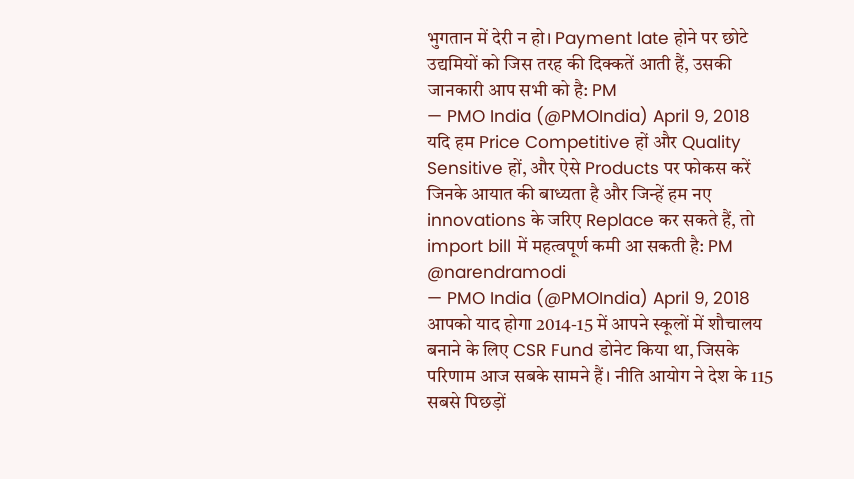भुगतान में देरी न हो। Payment late होने पर छोटे उद्यमियों को जिस तरह की दिक्कतें आती हैं, उसकी जानकारी आप सभी को है: PM
— PMO India (@PMOIndia) April 9, 2018
यदि हम Price Competitive हों और Quality Sensitive हों, और ऐसे Products पर फोकस करें जिनके आयात की बाध्यता है और जिन्हें हम नए innovations के जरिए Replace कर सकते हैं, तो import bill में महत्वपूर्ण कमी आ सकती है: PM @narendramodi
— PMO India (@PMOIndia) April 9, 2018
आपको याद होगा 2014-15 में आपने स्कूलों में शौचालय बनाने के लिए CSR Fund डोनेट किया था, जिसके परिणाम आज सबके सामने हैं। नीति आयोग ने देश के 115 सबसे पिछड़ों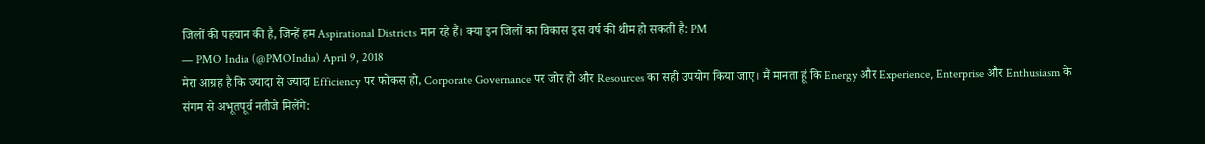जिलों की पहचान की है, जिन्हें हम Aspirational Districts मान रहे हैं। क्या इन जिलों का विकास इस वर्ष की थीम हो सकती है: PM
— PMO India (@PMOIndia) April 9, 2018
मेरा आग्रह है कि ज्यादा से ज्यादा Efficiency पर फोकस हो, Corporate Governance पर जोर हो और Resources का सही उपयोग किया जाए। मैं मानता हूं कि Energy और Experience, Enterprise और Enthusiasm के संगम से अभूतपूर्व नतीजे मिलेंगे: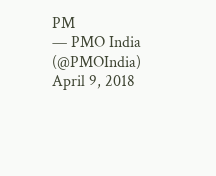PM
— PMO India (@PMOIndia) April 9, 2018